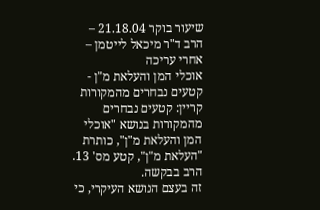שיעור בוקר 21.18.04 – הרב ד"ר מיכאל לייטמן – אחרי עריכה
אוכלי המן והעלאת מ"ן - קטעים נבחרים מהמקורות
קריין: קטעים נבחרים מהמקורות בנושא "אוכלי המן והעלאת מ"ן", כותרת "העלאת מ"ן", קטע מס' 13. הרב בבקשה.
זה בעצם הנושא העיקרי, כי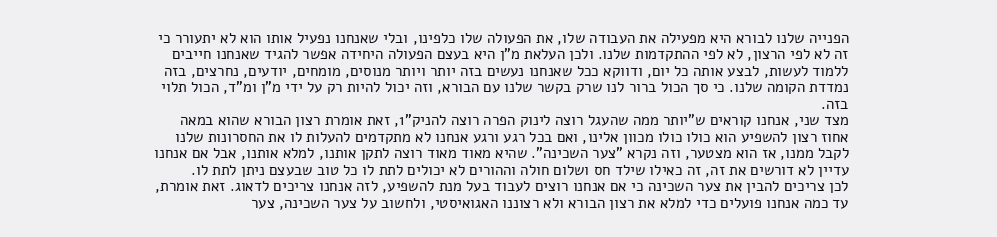הפנייה שלנו לבורא היא מפעילה את העבודה שלו, את הפעולה שלו כלפינו, ובלי שאנחנו נפעיל אותו הוא לא יתעורר כי זה לא לפי הרצון, לא לפי ההתקדמות שלנו. ולכן העלאת מ"ן היא בעצם הפעולה היחידה אפשר להגיד שאנחנו חייבים ללמוד לעשות, לבצע אותה כל יום, ודווקא ככל שאנחנו נעשים בזה יותר ויותר מנוסים, מומחים, יודעים, נחרצים, בזה נמדדת הקומה שלנו. כי סך הכול ברור לנו שרק בקשר שלנו עם הבורא, וזה יכול להיות רק על ידי מ"ן ומ"ד, הכול תלוי בזה.
מצד שני, אנחנו קוראים ש"יותר ממה שהעגל רוצה לינוק הפרה רוצה להניק"1, זאת אומרת רצון הבורא שהוא במאה אחוז רצון להשפיע הוא כולו כולו מכוון אלינו, ואם בכל רגע ורגע אנחנו לא מתקדמים להעלות לו את החסרונות שלנו לקבל ממנו, אז הוא מצטער, וזה נקרא "צער השכינה". שהיא מאוד מאוד רוצה לתקן אותנו, למלא אותנו, אבל אם אנחנו עדיין לא דורשים את זה, זה כאילו שילד חס ושלום חולה וההורים לא יכולים לתת לו כל טוב שבעצם ניתן לתת לו.
לכן צריכים להבין את צער השכינה כי אם אנחנו רוצים לעבוד בעל מנת להשפיע, לזה אנחנו צריכים לדאוג. זאת אומרת, עד כמה אנחנו פועלים כדי למלא את רצון הבורא ולא רצוננו האגואיסטי, ולחשוב על צער השכינה, צער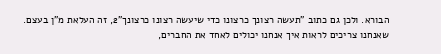הבורא. ולכן גם כתוב "תעשה רצונך כרצונו כדי שיעשה רצונו כרצונך"2, זה העלאת מ"ן בעצם. שאנחנו צריכים לראות איך אנחנו יכולים לאחד את החברים,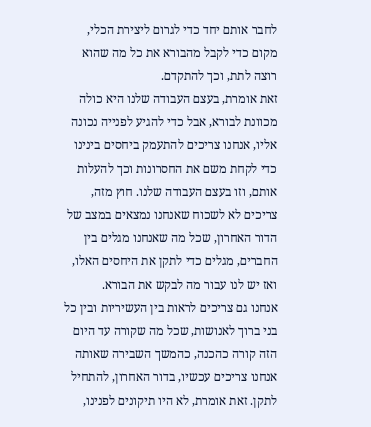לחבר אותם יחד כדי לגרום ליצירת הכלי, מקום כדי לקבל מהבורא את כל מה שהוא רוצה לתת, וכך להתקדם.
זאת אומרת, בעצם העבודה שלנו היא כולה מכוונת לבורא, אבל כדי להגיע לפנייה נכונה אליו, אנחנו צריכים להתעמק ביחסים בינינו כדי לקחת משם את החסרונות וכך להעלות אותם, וזו בעצם העבודה שלנו. חוץ מזה, צריכים לא לשכוח שאנחנו נמצאים במצב של הדור האחרון, שכל מה שאנחנו מגלים בין החברים, מגלים כדי לתקן את היחסים האלו, ואז יש לנו עבור מה לבקש את הבורא.
אנחנו גם צריכים לראות בין העשיריות ובין כל בני ברוך לאנושות, שכל מה שקורה עד היום הזה קורה כהכנה, כהמשך השבירה שאותה אנחנו צריכים עכשיו, בדור האחרון, להתחיל לתקן. זאת אומרת, לא היו תיקונים לפנינו,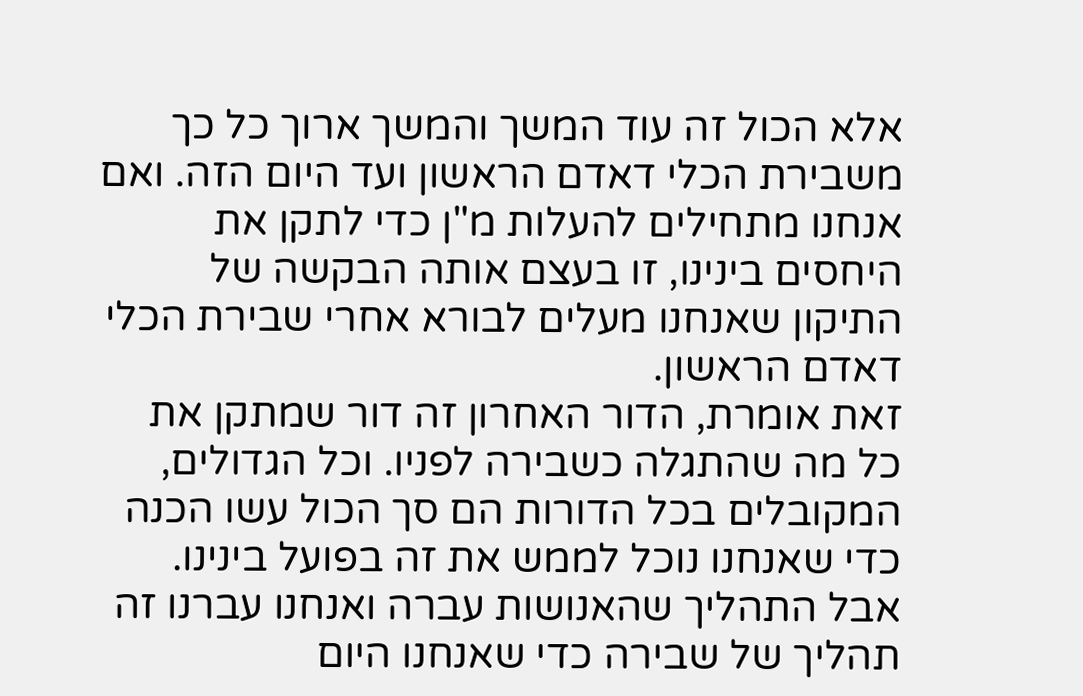אלא הכול זה עוד המשך והמשך ארוך כל כך משבירת הכלי דאדם הראשון ועד היום הזה. ואם אנחנו מתחילים להעלות מ"ן כדי לתקן את היחסים בינינו, זו בעצם אותה הבקשה של התיקון שאנחנו מעלים לבורא אחרי שבירת הכלי דאדם הראשון.
זאת אומרת, הדור האחרון זה דור שמתקן את כל מה שהתגלה כשבירה לפניו. וכל הגדולים, המקובלים בכל הדורות הם סך הכול עשו הכנה כדי שאנחנו נוכל לממש את זה בפועל בינינו. אבל התהליך שהאנושות עברה ואנחנו עברנו זה תהליך של שבירה כדי שאנחנו היום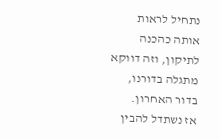נתחיל לראות אותה כהכנה לתיקון, וזה דווקא מתגלה בדורנו, בדור האחרון.
אז נשתדל להבין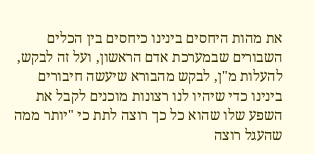את מהות היחסים בינינו כיחסים בין הכלים השבורים שבמערכת אדם הראשון, ועל זה לבקש, להעלות מ"ן, לבקש מהבורא שיעשה חיבורים בינינו כדי שיהיו לנו רצונות מוכנים לקבל את השפע שלו שהוא כל כך רוצה לתת כי "יותר ממה שהעגל רוצה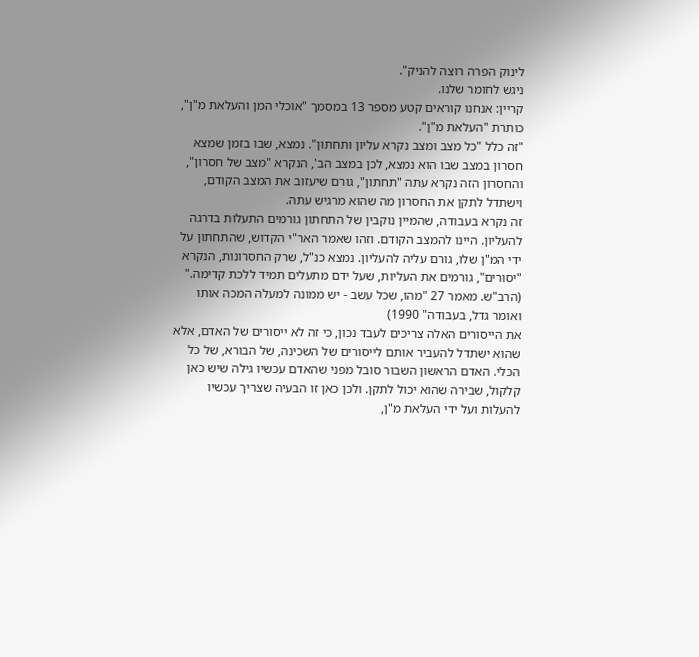לינוק הפרה רוצה להניק".
ניגש לחומר שלנו.
קריין: אנחנו קוראים קטע מספר 13 במסמך "אוכלי המן והעלאת מ"ן",
כותרת "העלאת מ"ן".
"זה כלל "כל מצב ומצב נקרא עליון ותחתון". נמצא, שבו בזמן שמצא חסרון במצב שבו הוא נמצא, לכן במצב הב', הנקרא "מצב של חסרון", והחסרון הזה נקרא עתה "תחתון", גורם שיעזוב את המצב הקודם, וישתדל לתקן את החסרון מה שהוא מרגיש עתה.
זה נקרא בעבודה, שהמיין נוקבין של התחתון גורמים התעלות בדרגה להעליון. היינו להמצב הקודם. וזהו שאמר האר"י הקדוש, שהתחתון על ידי המ"ן שלו, גורם עליה להעליון. נמצא כנ"ל, שרק החסרונות, הנקרא "יסורים", גורמים את העליות, שעל ידם מתעלים תמיד ללכת קדימה."
(הרב"ש. מאמר 27 "מהו, שכל עשב - יש ממונה למעלה המכה אותו ואומר גדל, בעבודה" 1990)
את הייסורים האלה צריכים לעבד נכון, כי זה לא ייסורים של האדם, אלא שהוא ישתדל להעביר אותם לייסורים של השכינה, של הבורא, של כל הכלי. האדם הראשון השבור סובל מפני שהאדם עכשיו גילה שיש כאן קלקול, שבירה שהוא יכול לתקן. ולכן כאן זו הבעיה שצריך עכשיו להעלות ועל ידי העלאת מ"ן,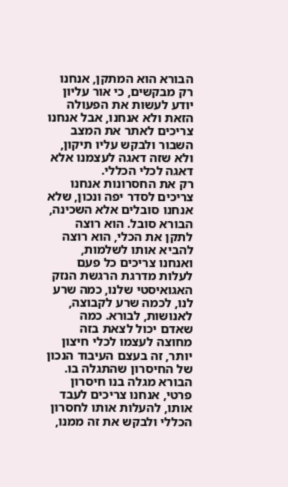הבורא הוא המתקן, אנחנו רק מבקשים, כי אור עליון יודע לעשות את הפעולה הזאת ולא אנחנו, אבל אנחנו צריכים לאתר את המצב השבור ולבקש עליו תיקון, ולא שזה דאגה לעצמנו אלא דאגה לכלי הכללי.
רק את החסרונות אנחנו צריכים לסדר יפה ונכון, שלא אנחנו סובלים אלא השכינה, הבורא סובל. הוא רוצה לתקן את הכלי, הוא רוצה להביא אותו לשלמות, ואנחנו צריכים כל פעם לעלות מדרגת הרגשת הנזק האגואיסטי שלנו, כמה שרע לנו, לכמה שרע לקבוצה, לאנושות, לבורא. כמה שאדם יכול לצאת בזה מחוצה לעצמו לכלי חיצון יותר, זה בעצם העיבוד הנכון של החיסרון שהתגלה בו. הבורא מגלה בנו חיסרון פרטי, אנחנו צריכים לעבד אותו, להעלות אותו לחסרון הכללי ולבקש את זה ממנו,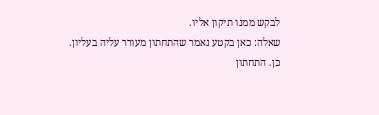לבקש ממנו תיקון אליו.
שאלה: כאן בקטע נאמר שהתחתון מעורר עליה בעליון.
כן. התחתון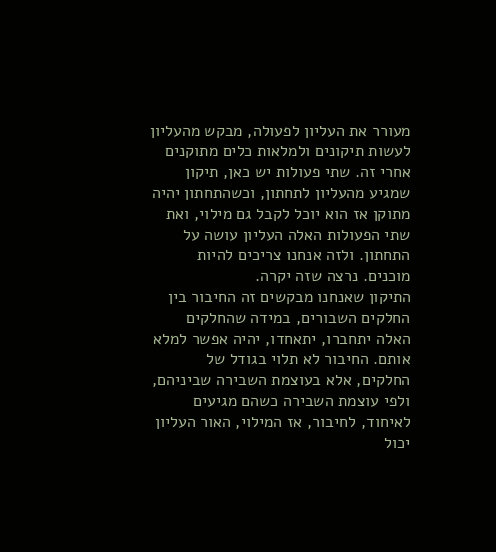מעורר את העליון לפעולה, מבקש מהעליון לעשות תיקונים ולמלאות כלים מתוקנים אחרי זה. שתי פעולות יש כאן, תיקון שמגיע מהעליון לתחתון, וכשהתחתון יהיה מתוקן אז הוא יוכל לקבל גם מילוי, ואת שתי הפעולות האלה העליון עושה על התחתון. ולזה אנחנו צריכים להיות מוכנים. נרצה שזה יקרה.
התיקון שאנחנו מבקשים זה החיבור בין החלקים השבורים, במידה שהחלקים האלה יתחברו, יתאחדו, יהיה אפשר למלא אותם. החיבור לא תלוי בגודל של החלקים, אלא בעוצמת השבירה שביניהם, ולפי עוצמת השבירה כשהם מגיעים לאיחוד, לחיבור, אז המילוי, האור העליון יכול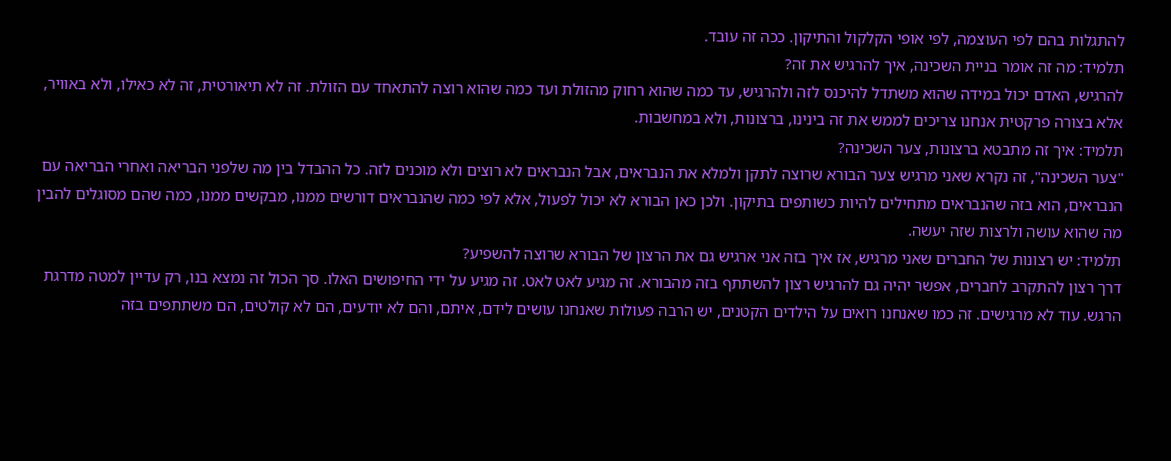להתגלות בהם לפי העוצמה, לפי אופי הקלקול והתיקון. ככה זה עובד.
תלמיד: מה זה אומר בניית השכינה, איך להרגיש את זה?
להרגיש, האדם יכול במידה שהוא משתדל להיכנס לזה ולהרגיש, עד כמה שהוא רחוק מהזולת ועד כמה שהוא רוצה להתאחד עם הזולת. זה לא תיאורטית, זה לא כאילו, ולא באוויר, אלא בצורה פרקטית אנחנו צריכים לממש את זה בינינו, ברצונות, ולא במחשבות.
תלמיד: איך זה מתבטא ברצונות, צער השכינה?
"צער השכינה", זה נקרא שאני מרגיש צער הבורא שרוצה לתקן ולמלא את הנבראים, אבל הנבראים לא רוצים ולא מוכנים לזה. כל ההבדל בין מה שלפני הבריאה ואחרי הבריאה עם הנבראים, הוא בזה שהנבראים מתחילים להיות כשותפים בתיקון. ולכן כאן הבורא לא יכול לפעול, אלא לפי כמה שהנבראים דורשים ממנו, מבקשים ממנו, כמה שהם מסוגלים להבין מה שהוא עושה ולרצות שזה יעשה.
תלמיד: יש רצונות של החברים שאני מרגיש, אז איך בזה אני ארגיש גם את הרצון של הבורא שרוצה להשפיע?
דרך רצון להתקרב לחברים, אפשר יהיה גם להרגיש רצון להשתתף בזה מהבורא. זה מגיע לאט לאט. זה מגיע על ידי החיפושים האלו. סך הכול זה נמצא בנו, רק עדיין למטה מדרגת הרגש. עוד לא מרגישים. זה כמו שאנחנו רואים על הילדים הקטנים, יש הרבה פעולות שאנחנו עושים לידם, איתם, והם לא יודעים, הם לא קולטים, הם משתתפים בזה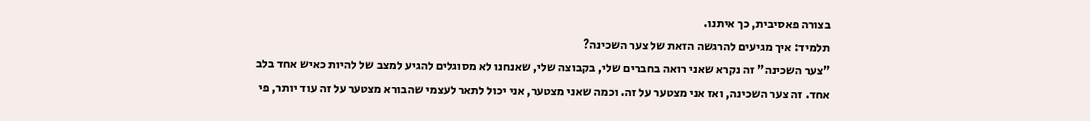בצורה פאסיבית, כך איתנו.
תלמיד: איך מגיעים להרגשה הזאת של צער השכינה?
"צער השכינה" זה נקרא שאני רואה בחברים שלי, בקבוצה שלי, שאנחנו לא מסוגלים להגיע למצב של להיות כאיש אחד בלב אחד. זה צער השכינה, ואז אני מצטער על זה. וכמה שאני מצטער, אני יכול לתאר לעצמי שהבורא מצטער על זה עוד יותר, פי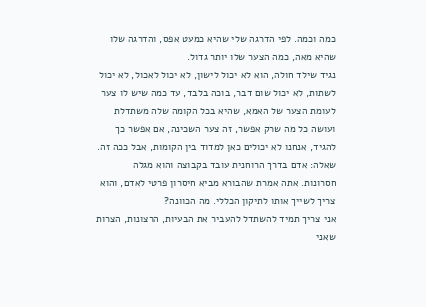כמה וכמה. לפי הדרגה שלי שהיא כמעט אפס, והדרגה שלו שהיא מאה, כמה הצער שלו יותר גדול.
נגיד שילד חולה, הוא לא יכול לישון, לא יכול לאכול, לא יכול לשתות, לא יכול שום דבר, בוכה בלבד, עד כמה שיש לו צער לעומת הצער של האמא, שהיא בכל הקומה שלה משתדלת ועושה כל מה שרק אפשר, זה צער השכינה, אם אפשר כך להגיד, אנחנו לא יכולים כאן למדוד בין הקומות, אבל ככה זה.
שאלה: אדם בדרך הרוחנית עובד בקבוצה והוא מגלה חסרונות. אתה אמרת שהבורא מביא חיסרון פרטי לאדם, והוא צריך לשייך אותו לתיקון הכללי. מה הכוונה?
אני צריך תמיד להשתדל להעביר את הבעיות, הרצונות, הצרות שאני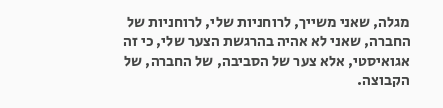מגלה, שאני משייך, לרוחניות שלי, לרוחניות של החברה, שאני לא אהיה בהרגשת הצער שלי, כי זה אגואיסטי, אלא צער של הסביבה, של החברה, של הקבוצה.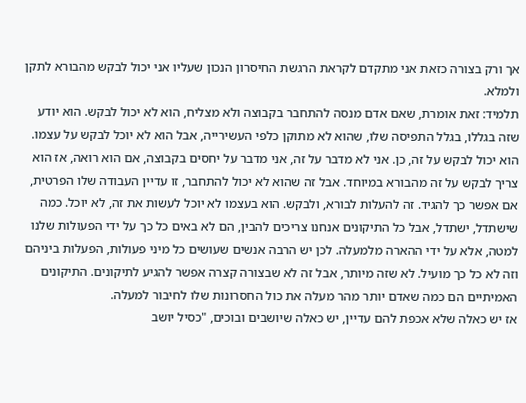אך ורק בצורה כזאת אני מתקדם לקראת הרגשת החיסרון הנכון שעליו אני יכול לבקש מהבורא לתקן ולמלא.
תלמיד: זאת אומרת, שאם אדם מנסה להתחבר בקבוצה ולא מצליח, הוא לא יכול לבקש. הוא יודע שזה בגללו, בגלל התפיסה שלו, שהוא לא מתוקן כלפי העשירייה, אבל הוא לא יוכל לבקש על עצמו.
הוא יכול לבקש על זה, כן. אני לא מדבר על זה, אני מדבר על יחסים בקבוצה, אם הוא רואה, אז הוא צריך לבקש על זה מהבורא במיוחד. אבל זה שהוא לא יכול להתחבר, זו עדיין העבודה שלו הפרטית, אם אפשר כך להגיד. זה להעלות לבורא, ולבקש. הוא בעצמו לא יוכל לעשות את זה, לא יוכל. כמה שישתדל, ישתדל, אבל כל התיקונים אנחנו צריכים להבין, הם לא באים כל כך על ידי הפעולות שלנו למטה, אלא על ידי ההארה מלמעלה. לכן יש הרבה אנשים שעושים כל מיני פעולות, הפעלות ביניהם וזה לא כל כך מועיל. לא שזה מיותר, אבל זה לא שבצורה קצרה אפשר להגיע לתיקונים. התיקונים האמיתיים הם כמה שאדם יותר מהר מעלה את כול החסרונות שלו לחיבור למעלה.
אז יש כאלה שלא אכפת להם עדיין, יש כאלה שיושבים ובוכים, "כסיל יושב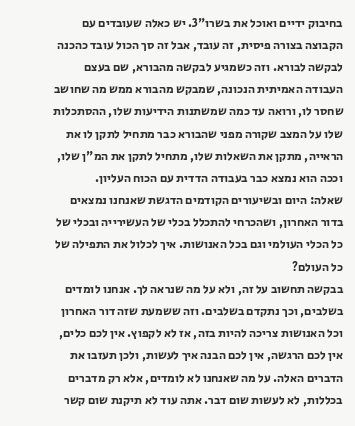בחיבוק ידיים ואוכל את בשרו"3. יש כאלה שעובדים עם הקבוצה בצורה פיסית, זה עובד, אבל זה סך הכול עובד כהכנה לבקשה לבורא. וזה כשמגיע לבקשה מהבורא, שם בעצם העבודה האמיתית הנכונה, שמבקש מהבורא ממש מה שחושב שחסר לו, ורואה עד כמה שמשתנות הידיעות שלו, ההסתכלות שלו על המצב שקורה מפני שהבורא כבר מתחיל לתקן לו את הראייה, מתקן את השאלות שלו, מתחיל לתקן את המ"ן שלו, וככה הוא נמצא כבר בעבודה הדדית עם הכוח העליון.
שאלה: היום ובשיעורים הקודמים הדגשת שאנחנו נמצאים בדור האחרון, ושהכרחי להתכלל בכלי של העשירייה ובכלי של כל הכלי העולמי וגם בכל האנושות. איך לכלול את התפילה של כל העולם?
בבקשה תחשוב על זה, ולא על מה שנראה לך. אנחנו לומדים בשלבים, וכך נתקדם בשלבים. וזה ששמעת שזה דור האחרון וכל האנושות צריכה להיות בזה, אז לא לקפוץ. אין לכם כלים, אין לכם הרגשה, אין לכם הבנה איך לעשות, ולכן תעזבו את הדברים האלה. על מה שאנחנו לא לומדים, אלא רק מדברים בכללות, לא לעשות שום דבר. אתה עוד לא תיקנת שום קשר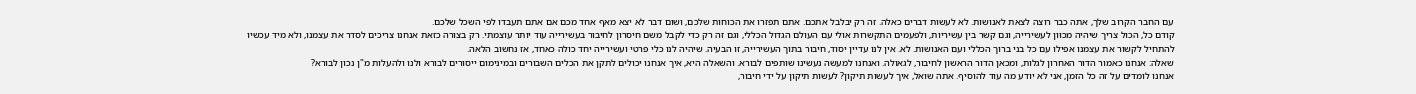עם החבר הקרוב שלך, אתה כבר רוצה לצאת לאנושות. לא לעשות דברים כאלה. זה רק יבלבל אתכם. אתם תפזרו את הכוחות שלכם, ושום דבר לא יצא מאף אחד מכם אם אתם תעבדו לפי השכל שלכם.
קודם כל, הכול צריך שיהיה מכוּון לעשירייה, וגם קשר בין עשיריות, ולפעמים התקשרות אולי עם העולם הגדול הכללי, וגם זה רק כדי לקבל משם חיסרון לחיבור בעשירייה עוד יותר עוצמתי. רק בצורה כזאת אנחנו צריכים לסדר את עצמנו, ולא מיד עכשיו להתחיל לקשור את עצמנו אפילו עם כל בני ברוך הכללי ועם האנושות. לא. אין לנו עדיין יסוד, חיבור בתוך העשירייה, זו הבעיה. שיהיה לנו כלי פרטי ועשירייה יחד כולה כאחד, אז נחשוב הלאה.
שאלה: אנחנו כאמור הדור האחרון לגלוּת, ומכאן הדור הראשון לחיבור, לגאולה. ואנחנו למעשה נעשינו שותפים לבורא. והשאלה היא, איך אנחנו יכולים לתקן את הכלים השבורים ובמינימום ייסורים לבורא ולנו ולהעלות מ"ן נכון לבורא?
אנחנו לומדים על זה כל הזמן, אני לא יודע מה עוד להוסיף. אתה שואל, איך לעשות תיקון? לעשות תיקון על ידי חיבור,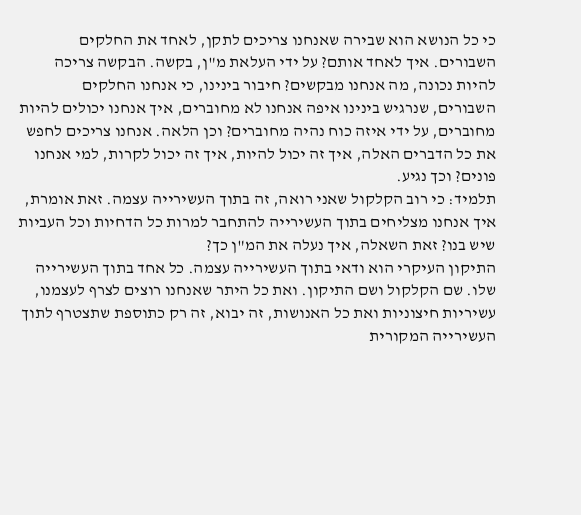כי כל הנושא הוא שבירה שאנחנו צריכים לתקן, לאחד את החלקים השבורים. איך לאחד אותם? על ידי העלאת מ"ן, בקשה. הבקשה צריכה להיות נכונה, מה אנחנו מבקשים? חיבור בינינו, כי אנחנו החלקים השבורים, שנרגיש בינינו איפה אנחנו לא מחוברים, איך אנחנו יכולים להיות מחוברים, על ידי איזה כוח נהיה מחוברים? וכן הלאה. אנחנו צריכים לחפש את כל הדברים האלה, איך זה יכול להיות, איך זה יכול לקרות, למי אנחנו פונים? וכך נגיע.
תלמיד: כי רוב הקלקול שאני רואה, זה בתוך העשירייה עצמה. זאת אומרת, איך אנחנו מצליחים בתוך העשירייה להתחבר למרות כל הדחיות וכל העביות שיש בנו? זאת השאלה, איך נעלה את המ"ן כך?
התיקון העיקרי הוא ודאי בתוך העשירייה עצמה. כל אחד בתוך העשירייה שלו. שם הקלקול ושם התיקון. ואת כל היתר שאנחנו רוצים לצרף לעצמנו, עשיריות חיצוניות ואת כל האנושות, זה יבוא, זה רק כתוספת שתצטרף לתוך העשירייה המקורית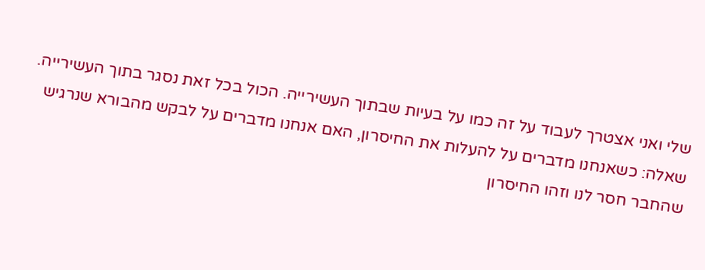שלי ואני אצטרך לעבוד על זה כמו על בעיות שבתוך העשירייה. הכול בכל זאת נסגר בתוך העשירייה.
שאלה: כשאנחנו מדברים על להעלות את החיסרון, האם אנחנו מדברים על לבקש מהבורא שנרגיש שהחבר חסר לנו וזהו החיסרון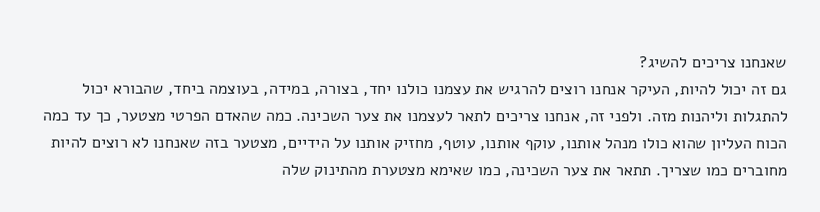שאנחנו צריכים להשיג?
גם זה יכול להיות, העיקר אנחנו רוצים להרגיש את עצמנו כולנו יחד, בצורה, במידה, בעוצמה ביחד, שהבורא יכול להתגלות וליהנות מזה. ולפני זה, אנחנו צריכים לתאר לעצמנו את צער השכינה. כמה שהאדם הפרטי מצטער, כך עד כמה הכוח העליון שהוא כולו מנהל אותנו, עוקף אותנו, עוטף, מחזיק אותנו על הידיים, מצטער בזה שאנחנו לא רוצים להיות מחוברים כמו שצריך. תתאר את צער השכינה, כמו שאימא מצטערת מהתינוק שלה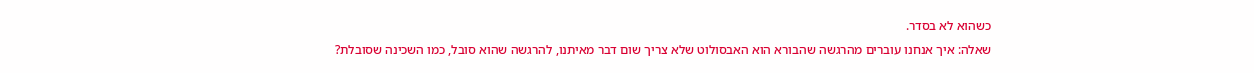כשהוא לא בסדר.
שאלה: איך אנחנו עוברים מהרגשה שהבורא הוא האבסולוט שלא צריך שום דבר מאיתנו, להרגשה שהוא סובל, כמו השכינה שסובלת?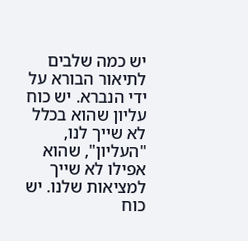יש כמה שלבים לתיאור הבורא על ידי הנברא. יש כוח עליון שהוא בכלל לא שייך לנו, "העליון", שהוא אפילו לא שייך למציאות שלנו. יש כוח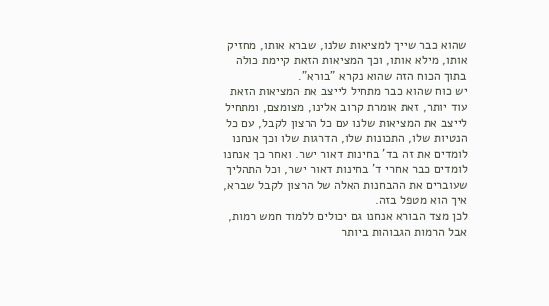שהוא כבר שייך למציאות שלנו, שברא אותו, מחזיק אותו, מילא אותו, וכך המציאות הזאת קיימת כולה בתוך הכוח הזה שהוא נקרא "בורא".
יש כוח שהוא כבר מתחיל לייצב את המציאות הזאת עוד יותר, זאת אומרת קרוב אלינו, מצומצם, ומתחיל לייצב את המציאות שלנו עם כל הרצון לקבל, עם כל הנטיות שלו, התכונות שלו, הדרגות שלו וכך אנחנו לומדים את זה בד' בחינות דאור ישר. ואחר כך אנחנו לומדים כבר אחרי ד' בחינות דאור ישר, וכל התהליך שעוברים את ההבחנות האלה של הרצון לקבל שברא, איך הוא מטפל בזה.
לכן מצד הבורא אנחנו גם יכולים ללמוד חמש רמות, אבל הרמות הגבוהות ביותר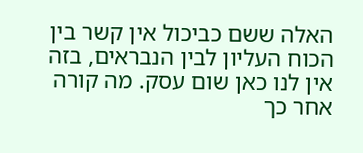האלה ששם כביכול אין קשר בין הכוח העליון לבין הנבראים, בזה אין לנו כאן שום עסק. מה קורה אחר כך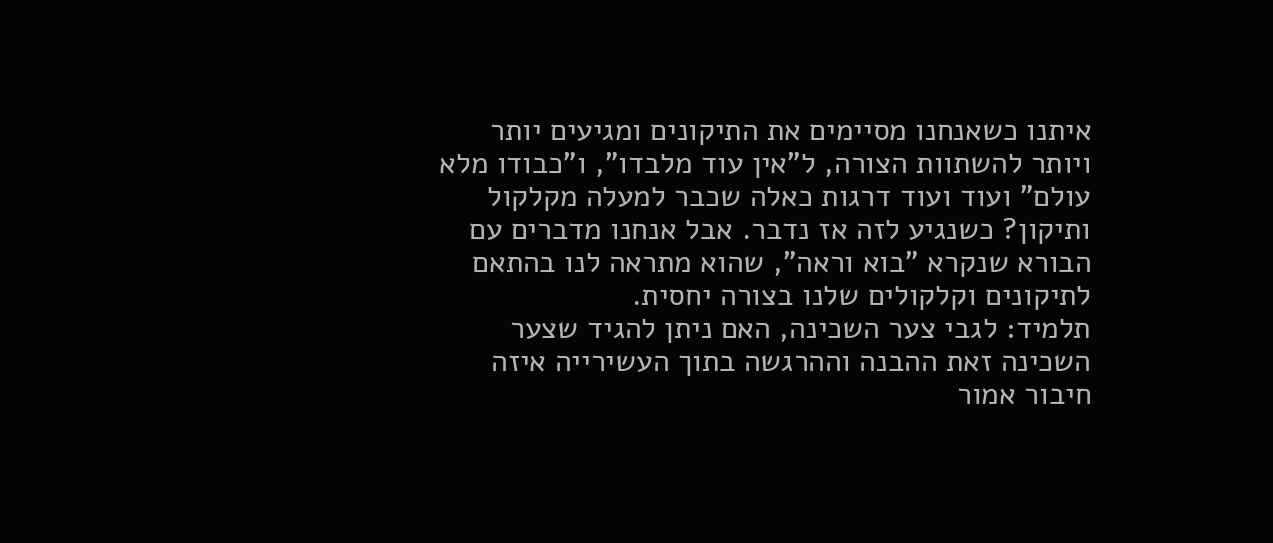איתנו כשאנחנו מסיימים את התיקונים ומגיעים יותר ויותר להשתוות הצורה, ל"אין עוד מלבדו", ו"כבודו מלא עולם" ועוד ועוד דרגות כאלה שכבר למעלה מקלקול ותיקון? כשנגיע לזה אז נדבר. אבל אנחנו מדברים עם הבורא שנקרא "בוא וראה", שהוא מתראה לנו בהתאם לתיקונים וקלקולים שלנו בצורה יחסית.
תלמיד: לגבי צער השכינה, האם ניתן להגיד שצער השכינה זאת ההבנה וההרגשה בתוך העשירייה איזה חיבור אמור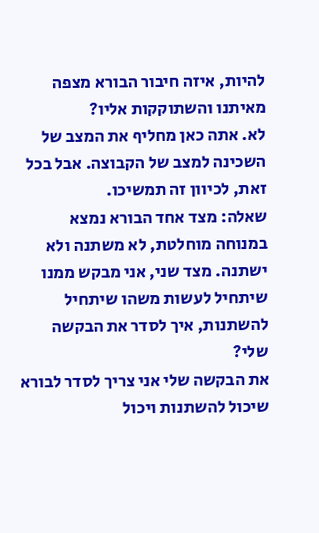להיות, איזה חיבור הבורא מצפה מאיתנו והשתוקקות אליו?
לא. אתה כאן מחליף את המצב של השכינה למצב של הקבוצה. אבל בכל זאת, לכיוון זה תמשיכו.
שאלה: מצד אחד הבורא נמצא במנוחה מוחלטת, לא משתנה ולא ישתנה. מצד שני, אני מבקש ממנו שיתחיל לעשות משהו שיתחיל להשתנות, איך לסדר את הבקשה שלי?
את הבקשה שלי אני צריך לסדר לבורא שיכול להשתנות ויכול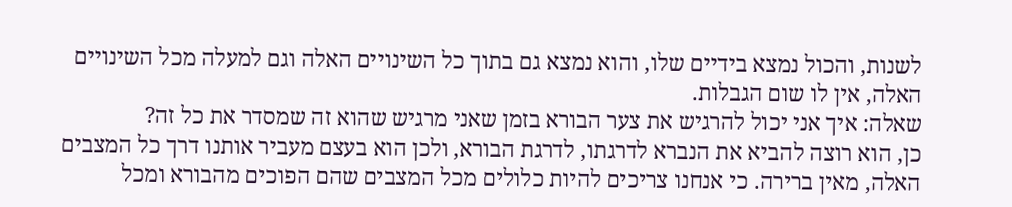לשנות, והכול נמצא בידיים שלו, והוא נמצא גם בתוך כל השינויים האלה וגם למעלה מכל השינויים האלה, אין לו שום הגבלות.
שאלה: איך אני יכול להרגיש את צער הבורא בזמן שאני מרגיש שהוא זה שמסדר את כל זה?
כן, הוא רוצה להביא את הנברא לדרגתו, לדרגת הבורא, ולכן הוא בעצם מעביר אותנו דרך כל המצבים האלה, מאין ברירה. כי אנחנו צריכים להיות כלולים מכל המצבים שהם הפוכים מהבורא ומכל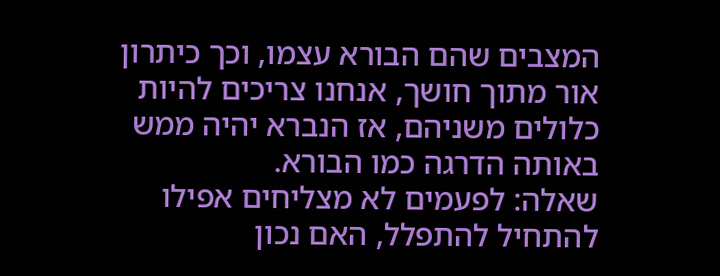המצבים שהם הבורא עצמו, וכך כיתרון אור מתוך חושך, אנחנו צריכים להיות כלולים משניהם, אז הנברא יהיה ממש באותה הדרגה כמו הבורא.
שאלה: לפעמים לא מצליחים אפילו להתחיל להתפלל, האם נכון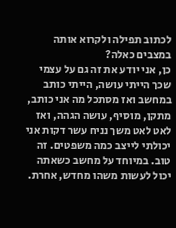לכתוב תפילה ולקרוא אותה במצבים כאלה?
כן, אני יודע את זה גם על עצמי שכך הייתי עושה, הייתי כותב במחשב ואז מסתכל מה אני כותב, מתקן, מוסיף, עושה הגהה, ואז לאט לאט משך נניח עשר דקות אני יכולתי לייצב כמה משפטים. זה טוב. במיוחד על מחשב כשאתה יכול לעשות משהו מחדש, אחרת.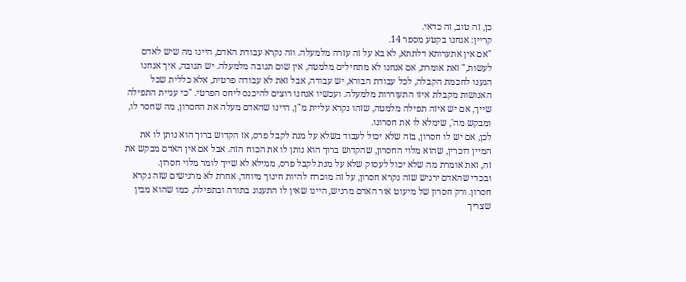כן, זה טוב, זה כדאי.
קריין: אנחנו בקטע מספר 14.
"אם אין אתערותא דלתתא, לא בא על זה עזרה מלמעלה. וזה נקרא עבודת האדם, היינו מה שיש לאדם לעשות," זאת אומרת, אם אנחנו לא מתחילים מלמטה, אין שום תגובה מלמעלה. יש תגובה, איך אנחנו הגענו לחכמת הקבלה, לכל עבודת הבורא, יש עבודה, אבל זאת לא עבודה פרטית, אלא כללית שכל האנושות מקבלת איזו התעוררות מלמעלה. ועכשיו אנחנו רוצים להיכנס ליחס הפרטי. "כי עניית התפילה שייך, אם יש איזה תפילה מלמטה, שזהו נקרא עליית מ"ן, היינו שהאדם מעלה את החסרון, מה שחסר לו, ומבקש מה', שימלא לו את חסרונו.
לכן, אם יש לו חסרון, בזה שלא יכול לעבוד בשלא על מנת לקבל פרס, אז הקדוש ברוך הוא נותן לו את המיין דוכרין, שהוא מלוי החסרון, שהקדוש ברוך הוא נותן לו את הכוח הזה. אבל אם אין האדם מבקש את זה, זאת אומרת מה שלא יכול לעסוק שלא על מנת לקבל פרס, ממילא לא שייך לומר מלוי חסרון.
ובכדי שהאדם ירגיש שזה נקרא חסרון, על זה מוכרח להיות חינוך מיוחד, אחרת לא מרגישים שזה נקרא חסרון. ורק חסרון של מיעוט אור האדם מרגיש, היינו שאין לו התענוג בתורה ובתפילה, כמו שהוא מבין שצריך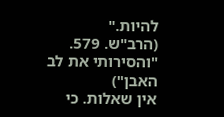להיות."
(הרב"ש. 579. "והסירותי את לב האבן")
אין שאלות. כי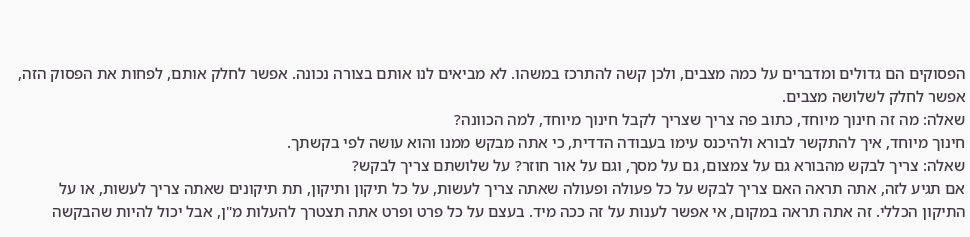הפסוקים הם גדולים ומדברים על כמה מצבים, ולכן קשה להתרכז במשהו. לא מביאים לנו אותם בצורה נכונה. אפשר לחלק אותם, לפחות את הפסוק הזה, אפשר לחלק לשלושה מצבים.
שאלה: מה זה חינוך מיוחד, כתוב פה צריך שצריך לקבל חינוך מיוחד, למה הכוונה?
חינוך מיוחד, איך להתקשר לבורא ולהיכנס עימו בעבודה הדדית, כי אתה מבקש ממנו והוא עושה לפי בקשתך.
שאלה: צריך לבקש מהבורא גם על צמצום, גם על מסך, וגם על אור חוזר? על שלושתם צריך לבקש?
אם תגיע לזה, אתה תראה האם צריך לבקש על כל פעולה ופעולה שאתה צריך לעשות, על כל תיקון ותיקון, תת תיקונים שאתה צריך לעשות, או על התיקון הכללי. זה אתה תראה במקום, אי אפשר לענות על זה ככה מיד. בעצם על כל פרט ופרט אתה תצטרך להעלות מ"ן, אבל יכול להיות שהבקשה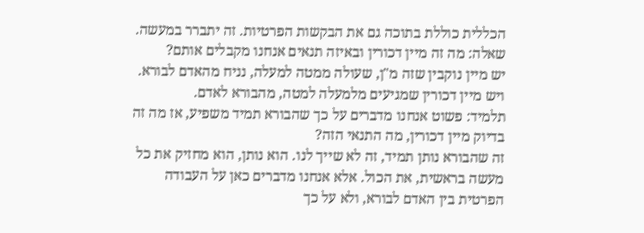הכללית כוללת בתוכה גם את הבקשות הפרטיות. זה יתברר במעשה.
שאלה: מה זה מיין דכורין ובאיזה תנאים אנחנו מקבלים אותם?
יש מיין נוקבין שזה מ"ן, שעולה ממטה למעלה, נניח מהאדם לבורא. ויש מיין דכורין שמגיעים מלמעלה למטה, מהבורא לאדם.
תלמיד: פשוט אנחנו מדברים על כך שהבורא תמיד משפיע, אז מה זה בדיוק מיין דכורין, מה התנאי הזה?
זה שהבורא נותן תמיד, זה לא שייך לנו. הוא נותן, הוא מחזיק את כל מעשה בראשית, את הכול. אלא אנחנו מדברים כאן על העבודה הפרטית בין האדם לבורא, ולא על כך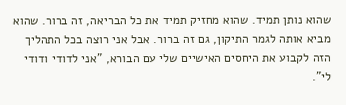שהוא נותן תמיד. שהוא מחזיק תמיד את כל הבריאה, זה ברור. שהוא מביא אותה לגמר התיקון, גם זה ברור. אבל אני רוצה בכל התהליך הזה לקבוע את היחסים האישיים שלי עם הבורא, "אני לדודי ודודי לי".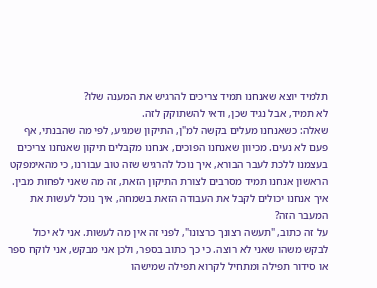תלמיד יוצא שאנחנו תמיד צריכים להרגיש את המענה שלו?
לא תמיד, אבל נגיד שכן, ודאי להשתוקק לזה.
שאלה: כשאנחנו מעלים בקשה למ"ן, התיקון שמגיע, לפי מה שהבנתי, אף פעם לא נעים. מכיוון שאנחנו הפוכים, אנחנו מקבלים תיקון שאנחנו צריכים בעצמנו ללכת לעבר הבורא, איך נוכל להרגיש שזה טוב עבורנו, כי מהאימפקט הראשון אנחנו תמיד מסרבים לצורת התיקון הזאת, זה מה שאני לפחות מבין. איך אנחנו יכולים לקבל את העבודה הזאת בשמחה, איך נוכל לעשות את המעבר הזה?
על זה כתוב, "תעשה רצונך כרצונו", לפני זה אין מה לעשות. אני לא יכול לבקש משהו שאני לא רוצה. כי כך כתוב בספר, ולכן אני מבקש, אני לוקח ספר או סידור תפילה ומתחיל לקרוא תפילה שמישהו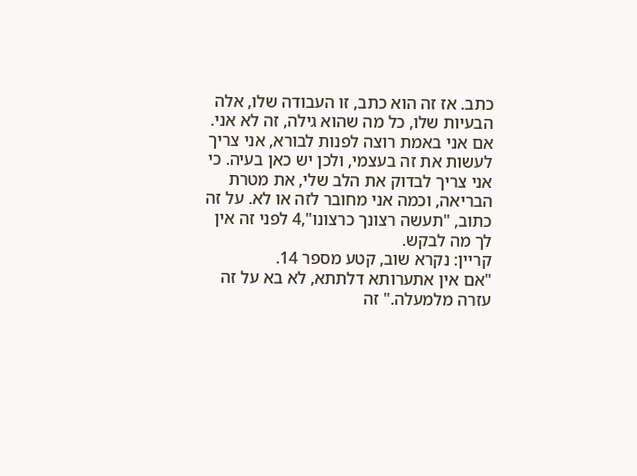כתב. אז זה הוא כתב, זו העבודה שלו, אלה הבעיות שלו, כל מה שהוא גילה, זה לא אני.
אם אני באמת רוצה לפנות לבורא, אני צריך לעשות את זה בעצמי, ולכן יש כאן בעיה. כי אני צריך לבדוק את הלב שלי, את מטרת הבריאה, וכמה אני מחובר לזה או לא. על זה כתוב, "תעשה רצונך כרצונו",4 לפני זה אין לך מה לבקש.
קריין: נקרא שוב, קטע מספר 14.
"אם אין אתערותא דלתתא, לא בא על זה עזרה מלמעלה." זה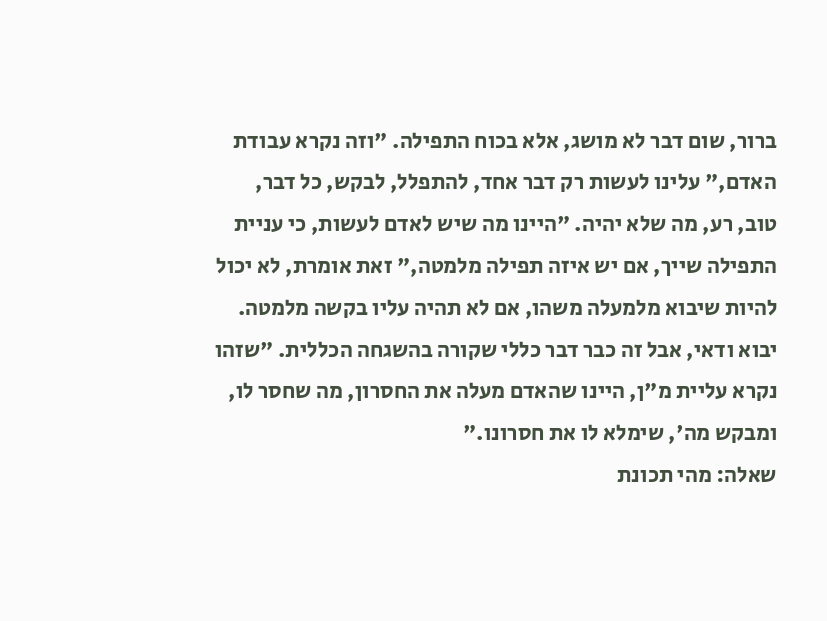ברור, שום דבר לא מושג, אלא בכוח התפילה. "וזה נקרא עבודת האדם," עלינו לעשות רק דבר אחד, להתפלל, לבקש, כל דבר, טוב, רע, מה שלא יהיה. "היינו מה שיש לאדם לעשות, כי עניית התפילה שייך, אם יש איזה תפילה מלמטה," זאת אומרת, לא יכול להיות שיבוא מלמעלה משהו, אם לא תהיה עליו בקשה מלמטה. יבוא ודאי, אבל זה כבר דבר כללי שקורה בהשגחה הכללית. "שזהו נקרא עליית מ"ן, היינו שהאדם מעלה את החסרון, מה שחסר לו, ומבקש מה', שימלא לו את חסרונו."
שאלה: מהי תכונת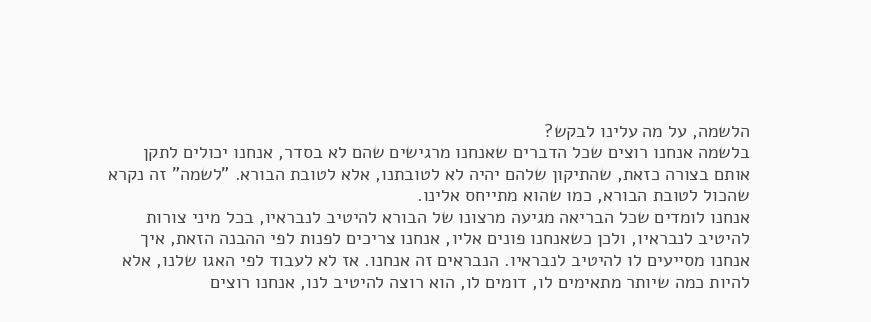הלשמה, על מה עלינו לבקש?
בלשמה אנחנו רוצים שכל הדברים שאנחנו מרגישים שהם לא בסדר, אנחנו יכולים לתקן אותם בצורה כזאת, שהתיקון שלהם יהיה לא לטובתנו, אלא לטובת הבורא. "לשמה" זה נקרא שהכול לטובת הבורא, כמו שהוא מתייחס אלינו.
אנחנו לומדים שכל הבריאה מגיעה מרצונו של הבורא להיטיב לנבראיו, בכל מיני צורות להיטיב לנבראיו, ולכן כשאנחנו פונים אליו, אנחנו צריכים לפנות לפי ההבנה הזאת, איך אנחנו מסייעים לו להיטיב לנבראיו. הנבראים זה אנחנו. אז לא לעבוד לפי האגו שלנו, אלא להיות כמה שיותר מתאימים לו, דומים לו, הוא רוצה להיטיב לנו, אנחנו רוצים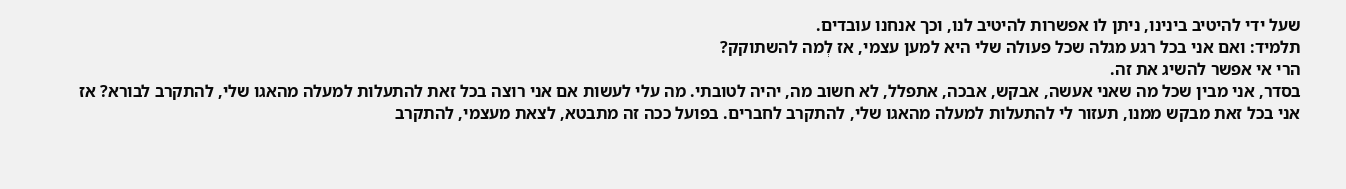שעל ידי להיטיב בינינו, ניתן לו אפשרות להיטיב לנו, וכך אנחנו עובדים.
תלמיד: ואם אני בכל רגע מגלה שכל פעולה שלי היא למען עצמי, אז לְמה להשתוקק?
הרי אי אפשר להשיג את זה.
בסדר, אני מבין שכל מה שאני אעשה, אבקש, אבכה, אתפלל, לא חשוב מה, יהיה לטובתי. מה עלי לעשות אם אני רוצה בכל זאת להתעלות למעלה מהאגו שלי, להתקרב לבורא? אז אני בכל זאת מבקש ממנו, תעזור לי להתעלות למעלה מהאגו שלי, להתקרב לחברים. בפועל ככה זה מתבטא, לצאת מעצמי, להתקרב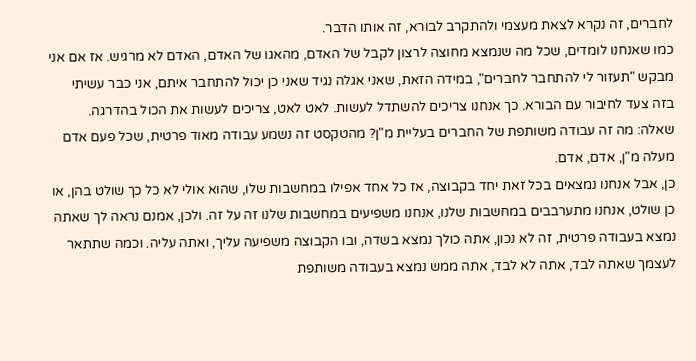לחברים, זה נקרא לצאת מעצמי ולהתקרב לבורא, זה אותו הדבר.
כמו שאנחנו לומדים, שכל מה שנמצא מחוצה לרצון לקבל של האדם, מהאגו של האדם, האדם לא מרגיש. אז אם אני מבקש "תעזור לי להתחבר לחברים", במידה הזאת, שאני אגלה נגיד שאני כן יכול להתחבר איתם, אני כבר עשיתי בזה צעד לחיבור עם הבורא. כך אנחנו צריכים להשתדל לעשות. לאט לאט, צריכים לעשות את הכול בהדרגה.
שאלה: מה זה עבודה משותפת של החברים בעליית מ"ן? מהטקסט זה נשמע עבודה מאוד פרטית, שכל פעם אדם מעלה מ"ן, אדם, אדם.
כן, אבל אנחנו נמצאים בכל זאת יחד בקבוצה, אז כל אחד אפילו במחשבות שלו, שהוא אולי לא כל כך שולט בהן, או כן שולט, אנחנו מתערבבים במחשבות שלנו, אנחנו משפיעים במחשבות שלנו זה על זה. ולכן, אמנם נראה לך שאתה נמצא בעבודה פרטית, זה לא נכון, אתה כולך נמצא בשדה, ובו הקבוצה משפיעה עליך, ואתה עליה. וכמה שתתאר לעצמך שאתה לבד, אתה לא לבד, אתה ממש נמצא בעבודה משותפת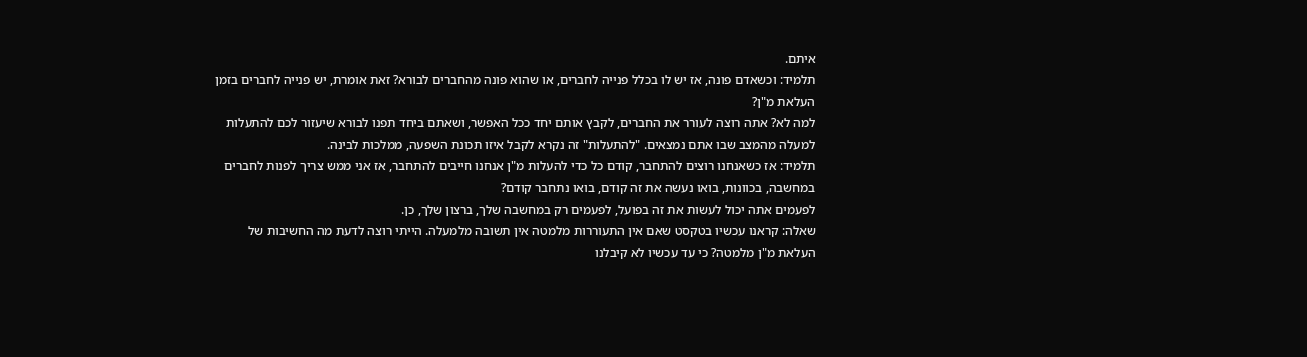איתם.
תלמיד: וכשאדם פונה, אז יש לו בכלל פנייה לחברים, או שהוא פונה מהחברים לבורא? זאת אומרת, יש פנייה לחברים בזמן העלאת מ"ן?
למה לא? אתה רוצה לעורר את החברים, לקבץ אותם יחד ככל האפשר, ושאתם ביחד תפנו לבורא שיעזור לכם להתעלות למעלה מהמצב שבו אתם נמצאים. "להתעלות" זה נקרא לקבל איזו תכונת השפעה, ממלכות לבינה.
תלמיד: אז כשאנחנו רוצים להתחבר, קודם כל כדי להעלות מ"ן אנחנו חייבים להתחבר, אז אני ממש צריך לפנות לחברים במחשבה, בכוונות, בואו נעשה את זה קודם, בואו נתחבר קודם?
לפעמים אתה יכול לעשות את זה בפועל, לפעמים רק במחשבה שלך, ברצון שלך, כן.
שאלה: קראנו עכשיו בטקסט שאם אין התעוררות מלמטה אין תשובה מלמעלה. הייתי רוצה לדעת מה החשיבות של העלאת מ"ן מלמטה? כי עד עכשיו לא קיבלנו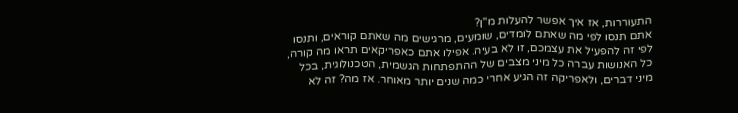התעוררות, אז איך אפשר להעלות מ"ן?
אתם תנסו לפי מה שאתם לומדים, שומעים, מרגישים מה שאתם קוראים, ותנסו לפי זה להפעיל את עצמכם, זו לא בעיה. אפילו אתם כאפריקאים תראו מה קורה, כל האנושות עברה כל מיני מצבים של ההתפתחות הגשמית, הטכנולוגית, בכל מיני דברים, ולאפריקה זה הגיע אחרי כמה שנים יותר מאוחר. אז מה? זה לא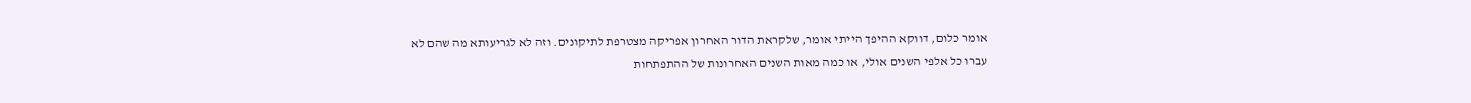אומר כלום, דווקא ההיפך הייתי אומר, שלקראת הדור האחרון אפריקה מצטרפת לתיקונים. וזה לא לגריעותא מה שהם לא עברו כל אלפי השנים אולי, או כמה מאות השנים האחרונות של ההתפתחות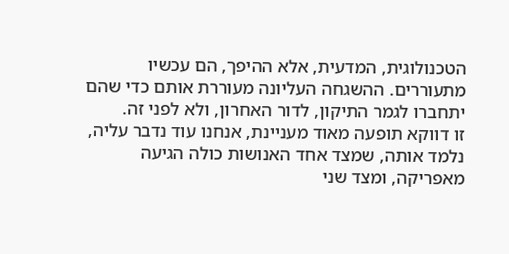הטכנולוגית, המדעית, אלא ההיפך, הם עכשיו מתעוררים. ההשגחה העליונה מעוררת אותם כדי שהם יתחברו לגמר התיקון, לדור האחרון, ולא לפני זה.
זו דווקא תופעה מאוד מעניינת, אנחנו עוד נדבר עליה, נלמד אותה, שמצד אחד האנושות כולה הגיעה מאפריקה, ומצד שני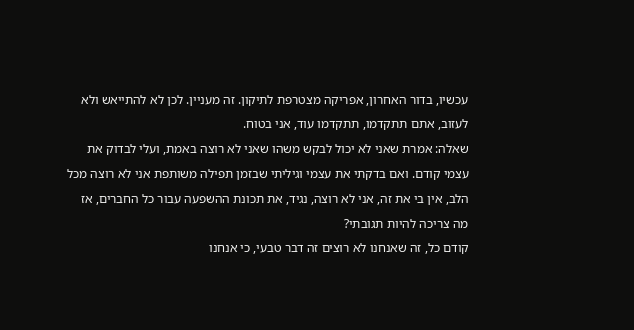עכשיו, בדור האחרון, אפריקה מצטרפת לתיקון. זה מעניין. לכן לא להתייאש ולא לעזוב, אתם תתקדמו, תתקדמו עוד, אני בטוח.
שאלה: אמרת שאני לא יכול לבקש משהו שאני לא רוצה באמת, ועלי לבדוק את עצמי קודם. ואם בדקתי את עצמי וגיליתי שבזמן תפילה משותפת אני לא רוצה מכל הלב, אין בי את זה, אני לא רוצה, נגיד, את תכונת ההשפעה עבור כל החברים, אז מה צריכה להיות תגובתי?
קודם כל, זה שאנחנו לא רוצים זה דבר טבעי, כי אנחנו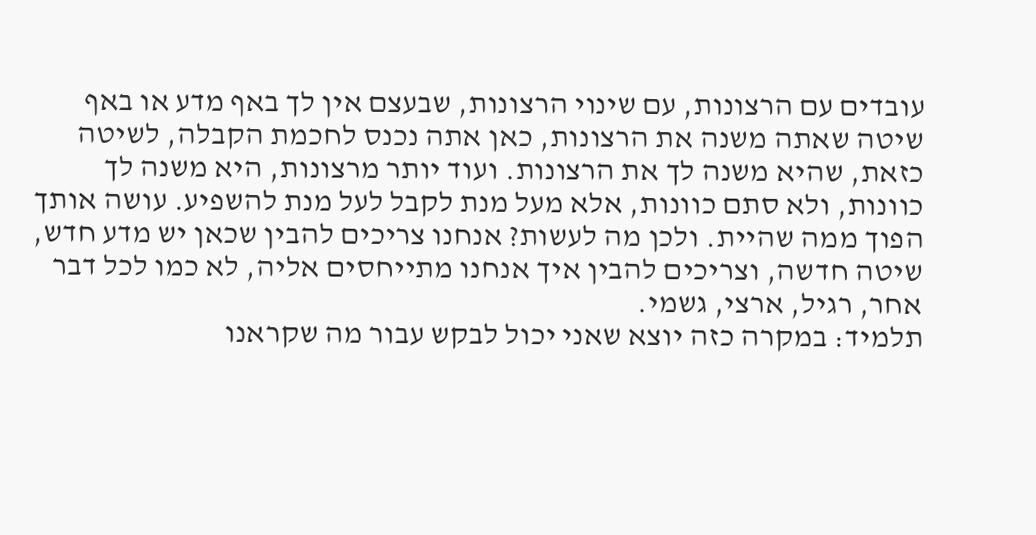עובדים עם הרצונות, עם שינוי הרצונות, שבעצם אין לך באף מדע או באף שיטה שאתה משנה את הרצונות, כאן אתה נכנס לחכמת הקבלה, לשיטה כזאת, שהיא משנה לך את הרצונות. ועוד יותר מרצונות, היא משנה לך כוונות, ולא סתם כוונות, אלא מעל מנת לקבל לעל מנת להשפיע. עושה אותך הפוך ממה שהיית. ולכן מה לעשות? אנחנו צריכים להבין שכאן יש מדע חדש, שיטה חדשה, וצריכים להבין איך אנחנו מתייחסים אליה, לא כמו לכל דבר אחר, רגיל, ארצי, גשמי.
תלמיד: במקרה כזה יוצא שאני יכול לבקש עבור מה שקראנו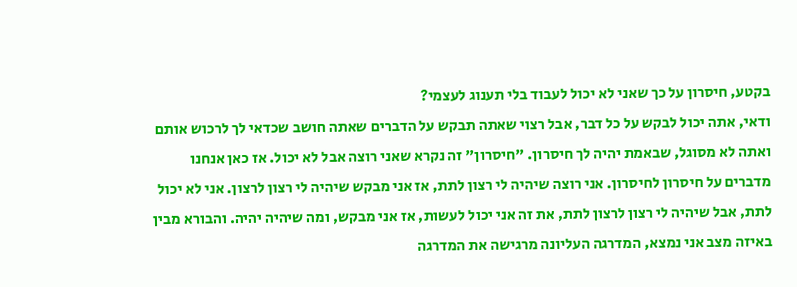בקטע, חיסרון על כך שאני לא יכול לעבוד בלי תענוג לעצמי?
ודאי, אתה יכול לבקש על כל דבר, אבל רצוי שאתה תבקש על הדברים שאתה חושב שכדאי לך לרכוש אותם ואתה לא מסוגל, שבאמת יהיה לך חיסרון. "חיסרון" זה נקרא שאני רוצה אבל לא יכול. אז כאן אנחנו מדברים על חיסרון לחיסרון. אני רוצה שיהיה לי רצון לתת, אז אני מבקש שיהיה לי רצון לרצון. אני לא יכול לתת, אבל שיהיה לי רצון לרצון לתת, את זה אני יכול לעשות, אז אני מבקש, ומה שיהיה יהיה. והבורא מבין באיזה מצב אני נמצא, המדרגה העליונה מרגישה את המדרגה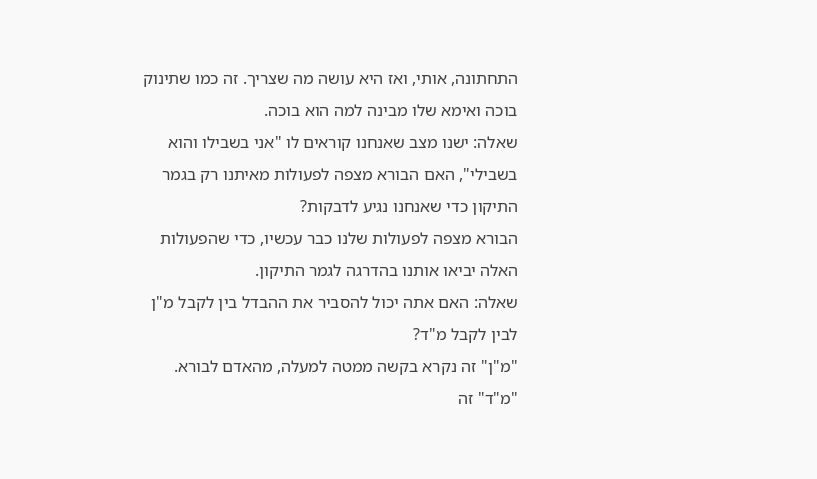התחתונה, אותי, ואז היא עושה מה שצריך. זה כמו שתינוק בוכה ואימא שלו מבינה למה הוא בוכה.
שאלה: ישנו מצב שאנחנו קוראים לו "אני בשבילו והוא בשבילי", האם הבורא מצפה לפעולות מאיתנו רק בגמר התיקון כדי שאנחנו נגיע לדבקות?
הבורא מצפה לפעולות שלנו כבר עכשיו, כדי שהפעולות האלה יביאו אותנו בהדרגה לגמר התיקון.
שאלה: האם אתה יכול להסביר את ההבדל בין לקבל מ"ן לבין לקבל מ"ד?
"מ"ן" זה נקרא בקשה ממטה למעלה, מהאדם לבורא. "מ"ד" זה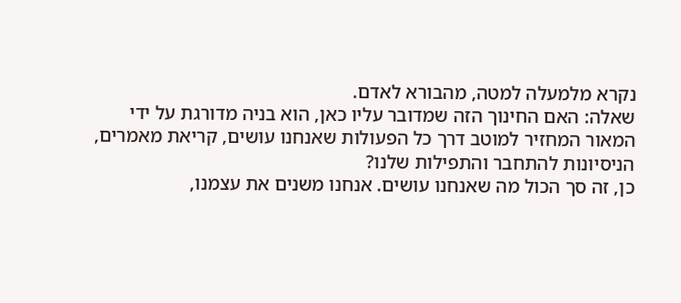נקרא מלמעלה למטה, מהבורא לאדם.
שאלה: האם החינוך הזה שמדובר עליו כאן, הוא בניה מדורגת על ידי המאור המחזיר למוטב דרך כל הפעולות שאנחנו עושים, קריאת מאמרים, הניסיונות להתחבר והתפילות שלנו?
כן, זה סך הכול מה שאנחנו עושים. אנחנו משנים את עצמנו,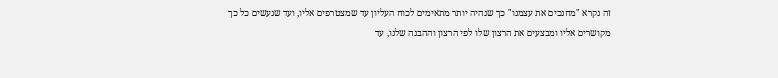זה נקרא "מחנכים את עצמנו" כך שנהיה יותר מתאימים לכוח העליון עד שמצטרפים אליו, ועד שנעשים כל כך מקושרים אליו ומבצעים את הרצון שלו לפי הרצון וההבנה שלנו, עד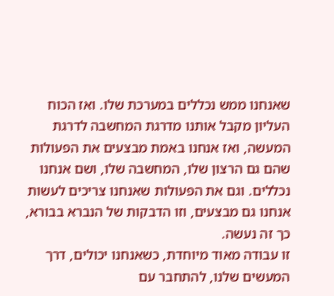שאנחנו ממש נכללים במערכת שלו. ואז הכוח העליון מקבל אותנו מדרגת המחשבה לדרגת המעשה, ואז אנחנו באמת מבצעים את הפעולות שהם גם הרצון שלו, המחשבה שלו, ושם אנחנו נכללים. וגם את הפעולות שאנחנו צריכים לעשות אנחנו גם מבצעים, וזו הדבקות של הנברא בבורא, כך זה נעשה.
זו עבודה מאוד מיוחדת, כשאנחנו יכולים, דרך המעשים שלנו, להתחבר עם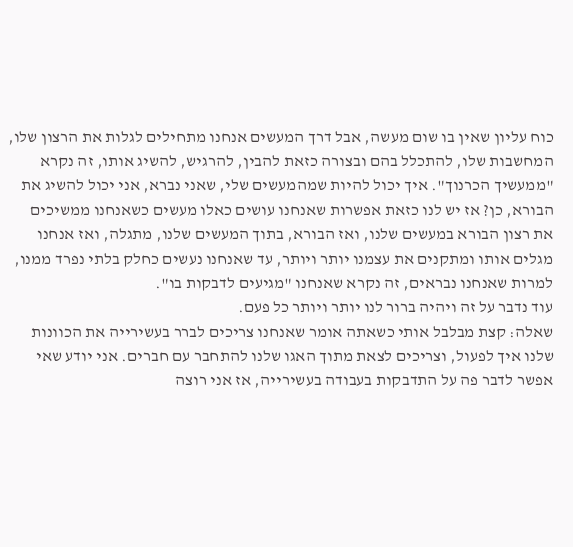כוח עליון שאין בו שום מעשה, אבל דרך המעשים אנחנו מתחילים לגלות את הרצון שלו, המחשבות שלו, להתכלל בהם ובצורה כזאת להבין, להרגיש, להשיג אותו, זה נקרא "ממעשיך הכרנוך". איך יכול להיות שמהמעשים שלי, שאני נברא, אני יכול להשיג את הבורא, כן? אז יש לנו כזאת אפשרות שאנחנו עושים כאלו מעשים כשאנחנו ממשיכים את רצון הבורא במעשים שלנו, ואז הבורא, בתוך המעשים שלנו, מתגלה, ואז אנחנו מגלים אותו ומתקנים את עצמנו יותר ויותר, עד שאנחנו נעשים כחלק בלתי נפרד ממנו, למרות שאנחנו נבראים, זה נקרא שאנחנו "מגיעים לדבקות בו".
עוד נדבר על זה ויהיה ברור לנו יותר ויותר כל פעם.
שאלה: קצת מבלבל אותי כשאתה אומר שאנחנו צריכים לברר בעשירייה את הכוונות שלנו איך לפעול, וצריכים לצאת מתוך האגו שלנו להתחבר עם חברים. אני יודע שאי אפשר לדבר פה על התדבקות בעבודה בעשירייה, אז אני רוצה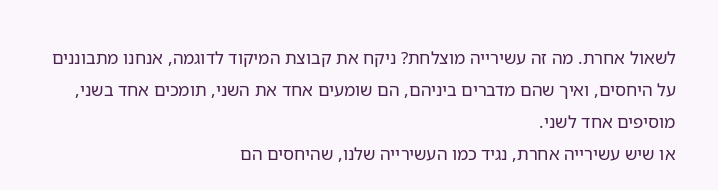לשאול אחרת. מה זה עשירייה מוצלחת? ניקח את קבוצת המיקוד לדוגמה, אנחנו מתבוננים על היחסים, ואיך שהם מדברים ביניהם, הם שומעים אחד את השני, תומכים אחד בשני, מוסיפים אחד לשני.
או שיש עשירייה אחרת, נגיד כמו העשירייה שלנו, שהיחסים הם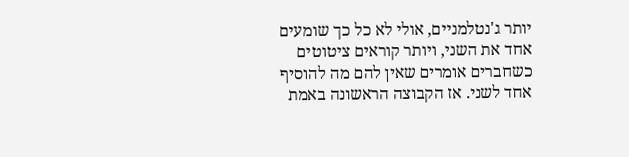יותר ג'נטלמניים, אולי לא כל כך שומעים אחד את השני, ויותר קוראים ציטוטים כשחברים אומרים שאין להם מה להוסיף אחד לשני. אז הקבוצה הראשונה באמת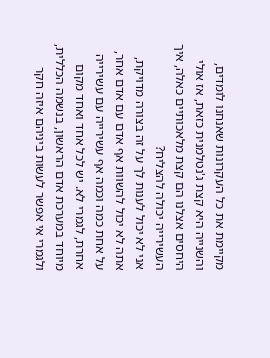מקיימת את כל העקרונות שאנחנו לומדים, והשנייה היא קצת ג'נטלמנית כזאת, אז אולי היחסים אצלנו הם קצת מלאכותיים כאלה, איך העשירייה יכולה להצליח?
אני לא יכול לענות לך על זה בצורה מדויקת, אתה לא יכול להשוות אף אדם עם אדם אחר, על אחת כמה וכמה אף עשירייה עם עשירייה אחרת, לגמרי לא. יש לכל אחד ואחד מקום מיוחד במערכת אדם הראשון, בנשמה הכללית, ולגמרי אי אפשר לעשות ביניהם איזה חקר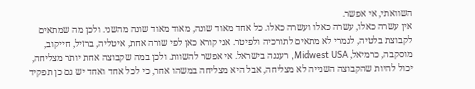השוואתי, אי אפשר.
אין עשרה כאלו, עשרה כאלו ועשרה כאלו. כל אחד מאוד שונה, מאוד מאוד שונה מהשני. ולכן מה שמתאים לקבוצת בלטיה, לגמרי לא מתאים לתורכיה ולפיטר. אני קורא כאן לפי שורה אחת, איטליה, ברזיל, חייקוב, מוסקבה, כרמיאל, Midwest USA, רעננה בישראל. אי אפשר להשוות. ולכן במה שקבוצה אחת יותר מצליחה, יכול להיות שהקבוצה השנייה לא מצליחה, אבל היא מצליחה במשהו אחר, כי לכל אחד ואחד יש גם כן תפקיד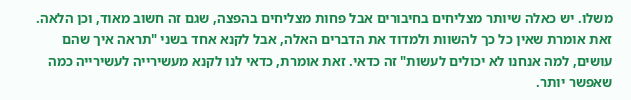משלו. יש כאלה שיותר מצליחים בחיבורים אבל פחות מצליחים בהפצה, שגם זה חשוב מאוד, וכן הלאה.
זאת אומרת שאין כל כך להשוות ולמדוד את הדברים האלה, אבל לקנא אחד בשני "תראה איך שהם עושים, למה אנחנו לא יכולים לעשות" זה כדאי. זאת אומרת, כדאי לנו לקנא מעשירייה לעשירייה כמה שאפשר יותר.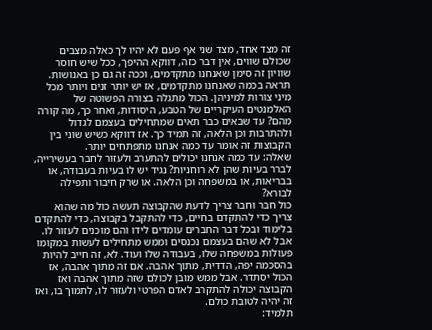זה מצד אחד, מצד שני אף פעם לא יהיו לך כאלה מצבים שכולם שווים, אין דבר כזה, דווקא ההיפך, ככל שיש חוסר שוויון זה סימן שאנחנו מתקדמים, וככה זה גם כן באנושות.
תראה בכמה שאנחנו מתקדמים, אז יש יותר זנים ויותר מכל מיני צורות למיניהן. הכול מתגלה בצורה הפשוטה של האלמנטים העיקריים של הטבע, היסודות, ואחר כך, מה קורה מהם? עד שבאים כבר תאים שמתחילים בעצמם לגדול ולהתרבות וכן הלאה, זה תמיד כך. אז דווקא כשיש שוני בין הקבוצות זה אומר עד כמה אנחנו מתפתחים יותר.
שאלה: עד כמה אנחנו יכולים להתערב ולעזור לחבר בעשירייה, לברר בעיות שהן לא רוחניות? נגיד יש לו בעיות בעבודה, או בבריאות, או במשפחה וכן הלאה. או שרק חיבור ותפילה לבורא?
כול חבר וחבר צריך לדעת שהקבוצה תעשה כול מה שהוא צריך כדי להתקדם בחיים, כדי להתקבל בקבוצה, כדי להתקדם בלימוד ובכל דבר החברים עומדים לידו והם מוכנים לעזור לו. אבל לא שהם בעצמם נכנסים וממש מתחילים לעשות במקומו פעולות במשפחה שלו, בעבודה שלו ועוד. לא, זה חייב להיות בהסכמה יפה, הדדית, מתוך אהבה. אם זה מתוך אהבה, אז הכול יסתדר. אבל ממש מובן לכולם שזה מתוך אהבה ואז הקבוצה יכולה להתקרב לאדם הפרטי ולעזור לו, לתמוך בו, ואז זה יהיה לטובת כולם.
תלמיד: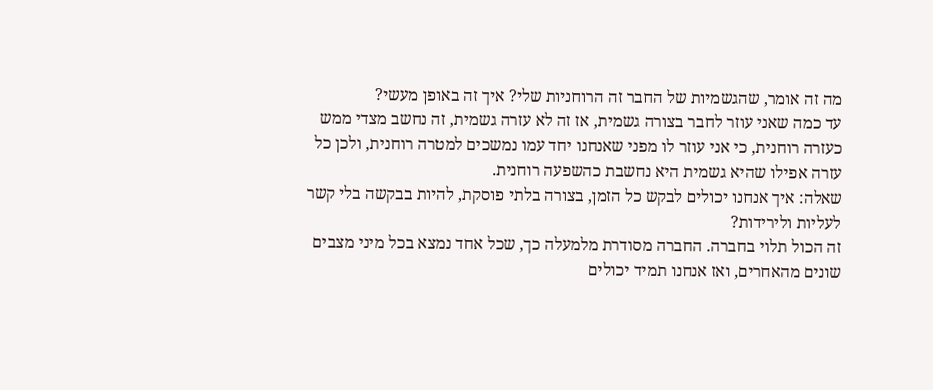מה זה אומר, שהגשמיות של החבר זה הרוחניות שלי? איך זה באופן מעשי?
עד כמה שאני עוזר לחבר בצורה גשמית, אז זה לא עזרה גשמית, זה נחשב מצדי ממש כעזרה רוחנית, כי אני עוזר לו מפני שאנחנו יחד עמו נמשכים למטרה רוחנית, ולכן כל עזרה אפילו שהיא גשמית היא נחשבת כהשפעה רוחנית.
שאלה: איך אנחנו יכולים לבקש כל הזמן, בצורה בלתי פוסקת, להיות בבקשה בלי קשר לעליות ולירידות?
זה הכול תלוי בחברה. החברה מסודרת מלמעלה כך, שכל אחד נמצא בכל מיני מצבים שונים מהאחרים, ואז אנחנו תמיד יכולים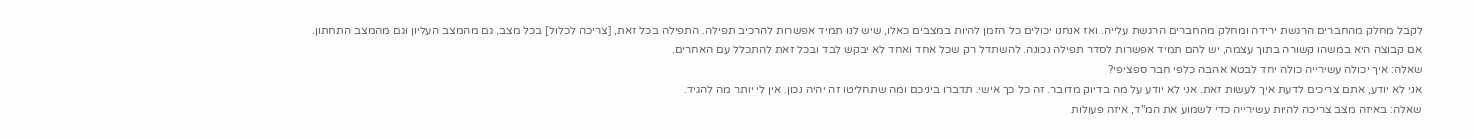לקבל מחלק מהחברים הרגשת ירידה ומחלק מהחברים הרגשת עלייה. ואז אנחנו יכולים כל הזמן להיות במצבים כאלו, שיש לנו תמיד אפשרות להרכיב תפילה. התפילה בכל זאת, [צריכה לכלול] בכל מצב, גם מהמצב העליון וגם מהמצב התחתון.
אם קבוצה היא במשהו קשורה בתוך עצמה, יש להם תמיד אפשרות לסדר תפילה נכונה. להשתדל רק שכל אחד ואחד לא יבקש לבד ובכל זאת להתכלל עם האחרים.
שאלה: איך יכולה עשירייה כולה יחד לבטא אהבה כלפי חבר ספציפי?
אני לא יודע, אתם צריכים לדעת איך לעשות זאת. אני לא יודע על מה בדיוק מדובר. זה כל כך אישי. תדברו ביניכם ומה שתחליטו זה יהיה נכון. אין לי יותר מה להגיד.
שאלה: באיזה מצב צריכה להיות עשירייה כדי לשמוע את המ"ד, איזה פעולות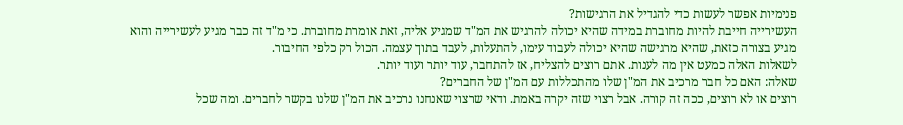פנימיות אפשר לעשות כדי להגדיל את הרגישות?
העשירייה חייבת להיות מחוברת במידה שהיא יכולה להרגיש את המ"ד שמגיע אליה, זאת אומרת מחוברת. כי מ"ד זה כבר מגיע לעשירייה והוא מגיע בצורה כזאת, שהיא מרגישה שהיא יכולה לעבוד עימו, להתעלות, לעבד בתוך עצמה. הכול רק כלפי החיבור.
לשאלות האלה כמעט אין מה לענות. אתם רוצים להצליח, אז להתחבר, עוד יותר ועוד יותר.
שאלה: האם כל חבר מרכיב את המ"ן שלו מהתכללות עם המ"ן של החברים?
רוצים או לא רוצים, ככה זה קורה. אבל רצוי שזה יקרה באמת. ודאי שרצוי שאנחנו נרכיב את המ"ן שלנו בקשר לחברים. ומה שכל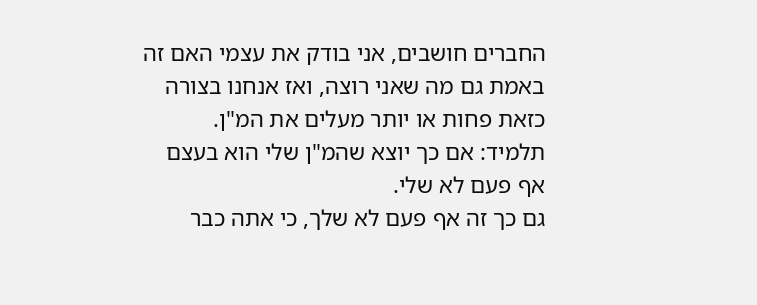החברים חושבים, אני בודק את עצמי האם זה באמת גם מה שאני רוצה, ואז אנחנו בצורה כזאת פחות או יותר מעלים את המ"ן.
תלמיד: אם כך יוצא שהמ"ן שלי הוא בעצם אף פעם לא שלי.
גם כך זה אף פעם לא שלך, כי אתה כבר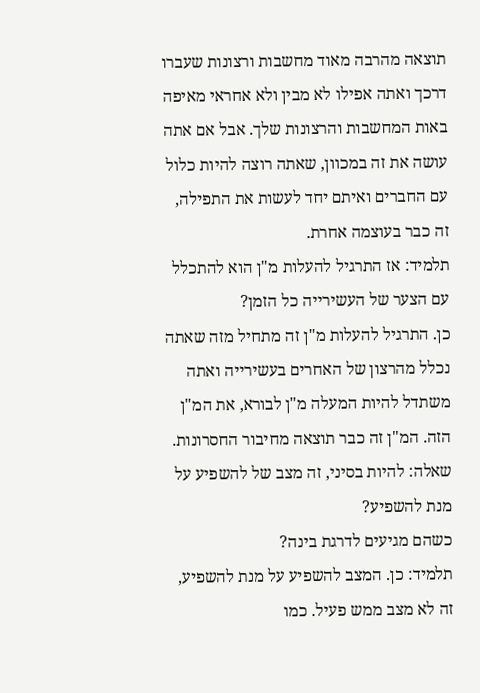תוצאה מהרבה מאוד מחשבות ורצונות שעברו דרכך ואתה אפילו לא מבין ולא אחראי מאיפה באות המחשבות והרצונות שלך. אבל אם אתה עושה את זה במכוון, שאתה רוצה להיות כלול עם החברים ואיתם יחד לעשות את התפילה, זה כבר בעוצמה אחרת.
תלמיד: אז התרגיל להעלות מ"ן הוא להתכלל עם הצער של העשירייה כל הזמן?
כן. התרגיל להעלות מ"ן זה מתחיל מזה שאתה נכלל מהרצון של האחרים בעשירייה ואתה משתדל להיות המעלה מ"ן לבורא, את המ"ן הזה. המ"ן זה כבר תוצאה מחיבור החסרונות.
שאלה: להיות בסיני, זה מצב של להשפיע על מנת להשפיע?
כשהם מגיעים לדרגת בינה?
תלמיד: כן. המצב להשפיע על מנת להשפיע, זה לא מצב ממש פעיל. כמו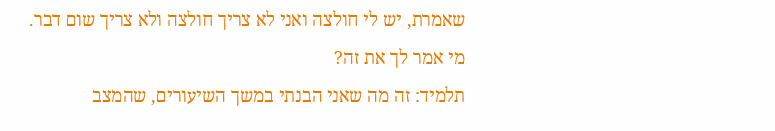שאמרת, יש לי חולצה ואני לא צריך חולצה ולא צריך שום דבר.
מי אמר לך את זה?
תלמיד: זה מה שאני הבנתי במשך השיעורים, שהמצב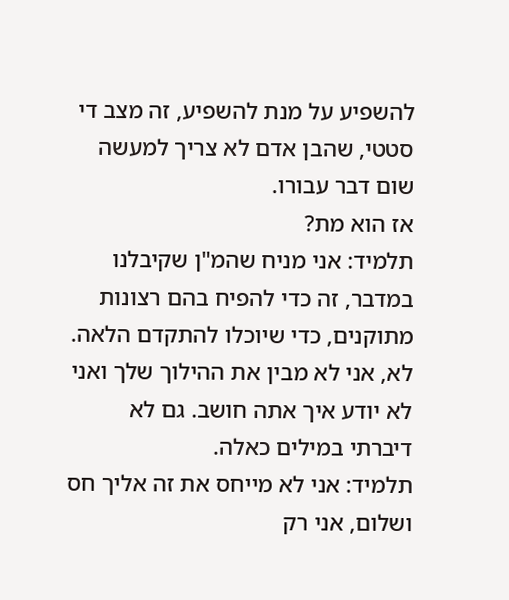להשפיע על מנת להשפיע, זה מצב די סטטי, שהבן אדם לא צריך למעשה שום דבר עבורו.
אז הוא מת?
תלמיד: אני מניח שהמ"ן שקיבלנו במדבר, זה כדי להפיח בהם רצונות מתוקנים, כדי שיוכלו להתקדם הלאה.
לא, אני לא מבין את ההילוך שלך ואני לא יודע איך אתה חושב. גם לא דיברתי במילים כאלה.
תלמיד: אני לא מייחס את זה אליך חס ושלום, אני רק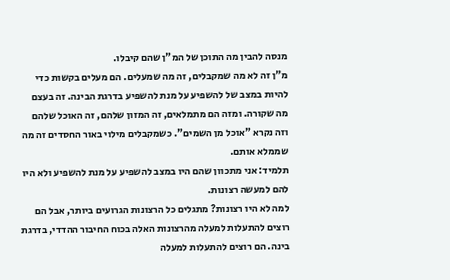מנסה להבין מה התוכן של המ"ן שהם קיבלו.
מ"ן זה לא מה שמקבלים, זה מה שמעלים. הם מעלים בקשות כדי להיות במצב של להשפיע על מנת להשפיע בדרגת הבינה. זה בעצם מה שקורה. ומזה הם מתמלאים, זה המזון שלהם, זה האוכל שלהם וזה נקרא "אוכל מן השמים". כשמקבלים מילוי באור החסדים זה מה שממלא אותם.
תלמיד: אני מתכוון שהם היו במצב להשפיע על מנת להשפיע ולא היו להם למעשה רצונות.
למה לא היו רצונות? מתגלים כל הרצונות הגרועים ביותר, אבל הם רוצים להתעלות למעלה מהרצונות האלה בכוח החיבור ההדדי, בדרגת בינה. הם רוצים להתעלות למעלה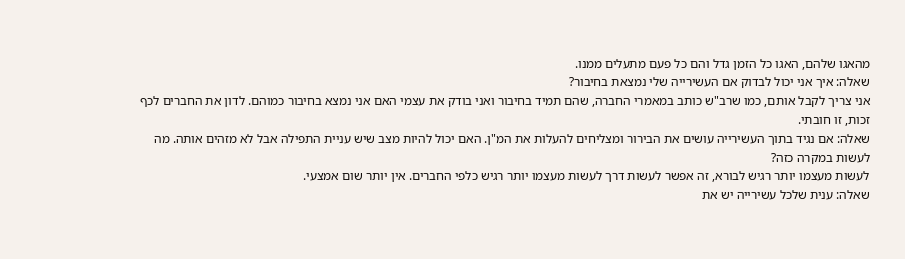מהאגו שלהם, האגו כל הזמן גדל והם כל פעם מתעלים ממנו.
שאלה: איך אני יכול לבדוק אם העשירייה שלי נמצאת בחיבור?
אני צריך לקבל אותם, כמו שרב"ש כותב במאמרי החברה, שהם תמיד בחיבור ואני בודק את עצמי האם אני נמצא בחיבור כמוהם. לדון את החברים לכף זכות, זו חובתי.
שאלה: אם נגיד בתוך העשירייה עושים את הבירור ומצליחים להעלות את המ"ן. האם יכול להיות מצב שיש עניית התפילה אבל לא מזהים אותה. מה לעשות במקרה כזה?
לעשות מעצמו יותר רגיש לבורא, זה אפשר לעשות דרך לעשות מעצמו יותר רגיש כלפי החברים. אין יותר שום אמצעי.
שאלה: ענית שלכל עשירייה יש את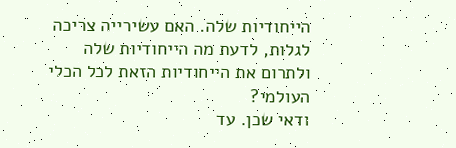הייחודיות שלה. האם עשירייה צריכה לגלות, לדעת מה הייחודיות שלה ולתרום את הייחודיות הזאת לכל הכלי העולמי?
ודאי שכן. עד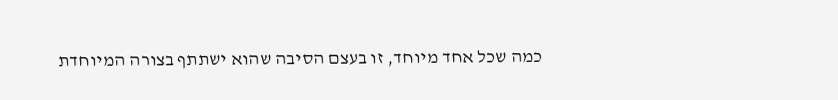כמה שכל אחד מיוחד, זו בעצם הסיבה שהוא ישתתף בצורה המיוחדת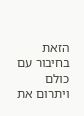הזאת בחיבור עם כולם ויתרום את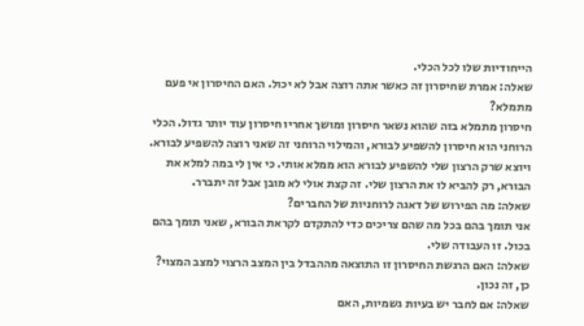הייחודיות שלו לכל הכלי.
שאלה: אמרת שחיסרון זה כאשר אתה רוצה אבל לא יכול. האם החיסרון אי פעם מתמלא?
חיסרון מתמלא בזה שהוא נשאר חיסרון ומושך אחריו חיסרון עוד יותר גדול. הכלי הרוחני הוא חיסרון להשפיע לבורא, והמילוי הרוחני זה שאני רוצה להשפיע לבורא. ויוצא שרק הרצון שלי להשפיע לבורא הוא ממלא אותי. כי אין לי במה למלא את הבורא, רק להביא לו את הרצון שלי. זה קצת אולי לא מובן אבל זה יתברר.
שאלה: מה הפירוש של דאגה לרוחניות של החברים?
אני תומך בהם בכל מה שהם צריכים כדי להתקדם לקראת הבורא, שאני תומך בהם בכול. זו העבודה שלי.
שאלה: האם הרגשת החיסרון זו התוצאה מההבדל בין המצב הרצוי למצב המצוי?
כן, זה נכון.
שאלה: אם לחבר יש בעיות גשמיות, האם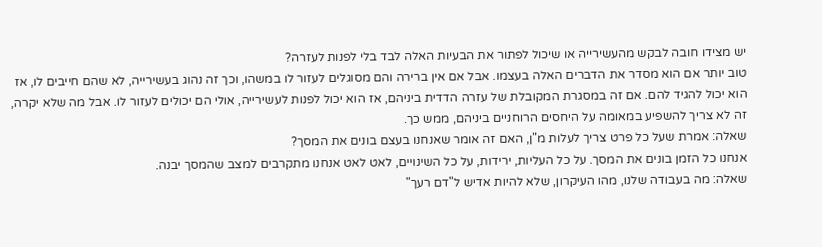יש מצידו חובה לבקש מהעשירייה או שיכול לפתור את הבעיות האלה לבד בלי לפנות לעזרה?
טוב יותר אם הוא מסדר את הדברים האלה בעצמו. אבל אם אין ברירה והם מסוגלים לעזור לו במשהו, וכך זה נהוג בעשירייה, לא שהם חייבים לו, אז הוא יכול להגיד להם. אם זה במסגרת המקובלת של עזרה הדדית ביניהם, אז הוא יכול לפנות לעשירייה, אולי הם יכולים לעזור לו. אבל מה שלא יקרה, זה לא צריך להשפיע במאומה על היחסים הרוחניים ביניהם, ממש כך.
שאלה: אמרת שעל כל פרט צריך לעלות מ"ן, האם זה אומר שאנחנו בעצם בונים את המסך?
אנחנו כל הזמן בונים את המסך. על כל העליות, ירידות, על כל השינויים, לאט לאט אנחנו מתקרבים למצב שהמסך יבנה.
שאלה: מה בעבודה שלנו, מהו העיקרון, שלא להיות אדיש ל"דם רעך"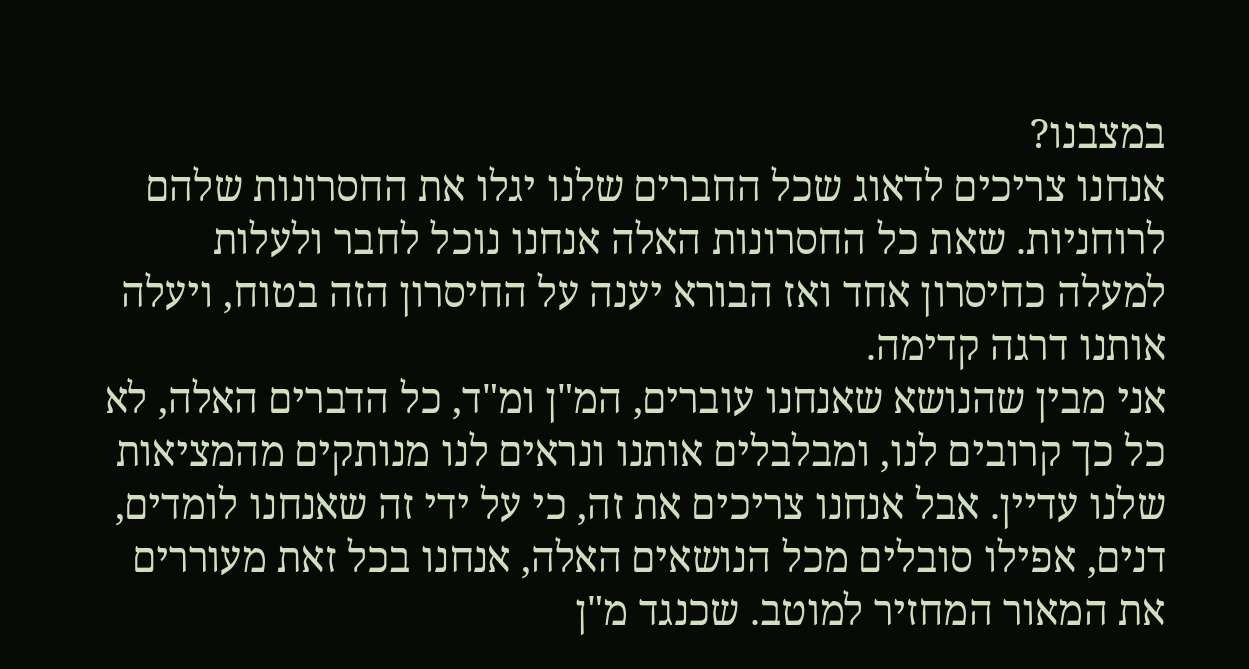במצבנו?
אנחנו צריכים לדאוג שכל החברים שלנו יגלו את החסרונות שלהם לרוחניות. שאת כל החסרונות האלה אנחנו נוכל לחבר ולעלות למעלה כחיסרון אחד ואז הבורא יענה על החיסרון הזה בטוח, ויעלה אותנו דרגה קדימה.
אני מבין שהנושא שאנחנו עוברים, המ"ן ומ"ד, כל הדברים האלה, לא כל כך קרובים לנו, ומבלבלים אותנו ונראים לנו מנותקים מהמציאות שלנו עדיין. אבל אנחנו צריכים את זה, כי על ידי זה שאנחנו לומדים, דנים, אפילו סובלים מכל הנושאים האלה, אנחנו בכל זאת מעוררים את המאור המחזיר למוטב. שכנגד מ"ן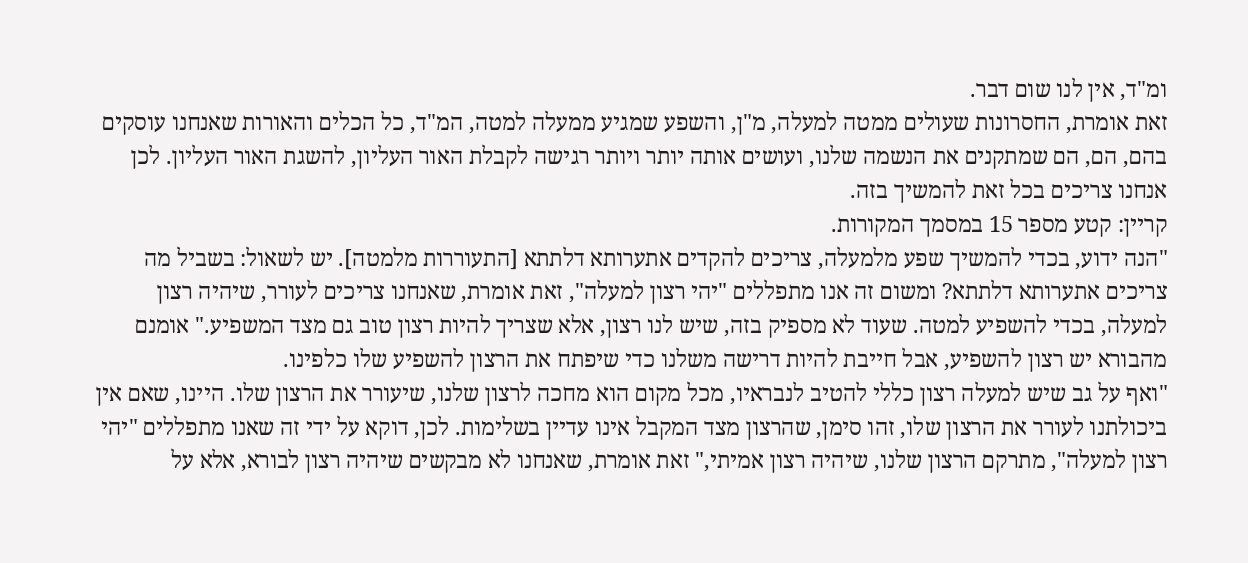ומ"ד, אין לנו שום דבר.
זאת אומרת, החסרונות שעולים ממטה למעלה, מ"ן, והשפע שמגיע ממעלה למטה, המ"ד, כל הכלים והאורות שאנחנו עוסקים בהם, הם, הם שמתקנים את הנשמה שלנו, ועושים אותה יותר ויותר רגישה לקבלת האור העליון, להשגת האור העליון. לכן אנחנו צריכים בכל זאת להמשיך בזה.
קריין: קטע מספר 15 במסמך המקורות.
"הנה ידוע, בכדי להמשיך שפע מלמעלה, צריכים להקדים אתערותא דלתתא [התעוררות מלמטה]. יש לשאול: בשביל מה צריכים אתערותא דלתתא? ומשום זה אנו מתפללים "יהי רצון למעלה", זאת אומרת, שאנחנו צריכים לעורר, שיהיה רצון למעלה, בכדי להשפיע למטה. שעוד לא מספיק בזה, שיש לנו רצון, אלא שצריך להיות רצון טוב גם מצד המשפיע." אומנם מהבורא יש רצון להשפיע, אבל חייבת להיות דרישה משלנו כדי שיפתח את הרצון להשפיע שלו כלפינו.
"ואף על גב שיש למעלה רצון כללי להטיב לנבראיו, מכל מקום הוא מחכה לרצון שלנו, שיעורר את הרצון שלו. היינו, שאם אין ביכולתנו לעורר את הרצון שלו, זהו סימן, שהרצון מצד המקבל אינו עדיין בשלימות. לכן, דוקא על ידי זה שאנו מתפללים "יהי רצון למעלה", מתרקם הרצון שלנו, שיהיה רצון אמיתי," זאת אומרת, שאנחנו לא מבקשים שיהיה רצון לבורא, אלא על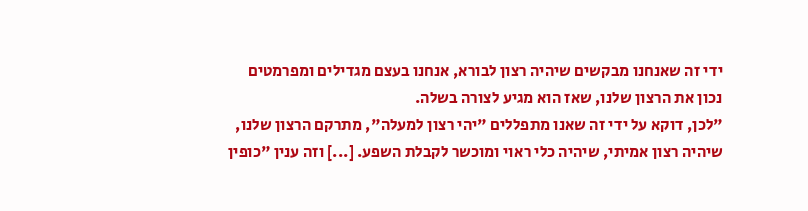ידי זה שאנחנו מבקשים שיהיה רצון לבורא, אנחנו בעצם מגדילים ומפרמטים נכון את הרצון שלנו, שאז הוא מגיע לצורה בשלה.
"לכן, דוקא על ידי זה שאנו מתפללים "יהי רצון למעלה", מתרקם הרצון שלנו, שיהיה רצון אמיתי, שיהיה כלי ראוי ומוכשר לקבלת השפע. [...] וזה ענין "כופין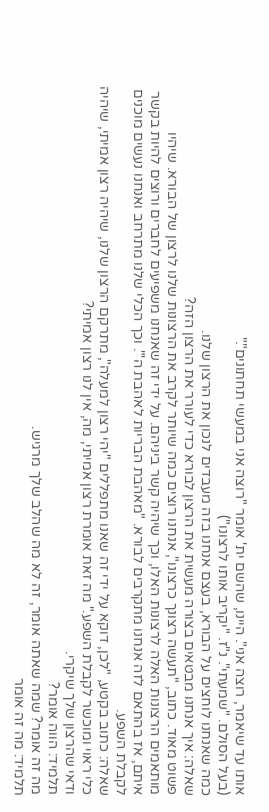אותו עד שיאמר, רוצה אני". היינו, שהשם ית' אומר "רוצה אני במעשי תחתונים"."
(בעל הסולם. "שמעתי". נ"ז. "יקריב אותו לרצונו")
כמה שאנחנו לוחצים על הבורא, בעצם אנחנו בזה מעבדים לנכון את הרצון שלנו.
שאלה: איך אנחנו מבטאים בצורה מעשית את הרצון לבורא כדי לעורר את הרצון הזה?
פשוט מאוד. כתוב, "תעשה רצונך כרצונו", אנחנו רוצים כמה שיותר לקרב את הרצונות שלנו לרצון של הבורא. שיהיו מותאמים הרצונות האלה לרצונות האלו, וכך שיהיה קשר ביניהם. על ידי זה שאנחנו משפיעים לחברים ורוצים להיות בקשר איתם, אז בהתאם לזה אנחנו מתקרבים לבורא. "מאהבת הבריות לאהבת ה'". וכך הכלי שלנו מתרחב ואנחנו נעשים מוכנים לקבלת השפע.
שאלה: כתוב בקטע, "לכן, דוקא על ידי זה שאנו מתפללים "יהי רצון למעלה", מתרקם הרצון שלנו, שיהיה רצון אמיתי, שיהיה כלי ראוי ומוכשר לקבלת השפע." מה זאת אומרת רצון אמיתי, מה, אין לנו רצון אמיתי?
ודאי שהרצון שלך שיקרי.
תלמיד: הווה אומר?
מה זה אומר? שמה שאתה אומר, זה לא מה שהלב שלך מרגיש.
תלמיד: מה זה אומר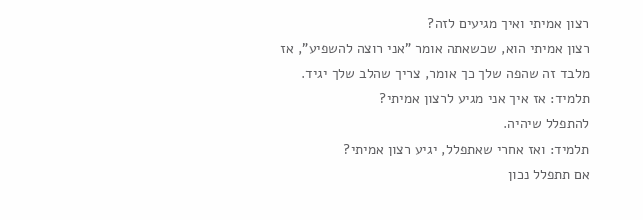רצון אמיתי ואיך מגיעים לזה?
רצון אמיתי הוא, שכשאתה אומר "אני רוצה להשפיע", אז מלבד זה שהפה שלך כך אומר, צריך שהלב שלך יגיד.
תלמיד: אז איך אני מגיע לרצון אמיתי?
להתפלל שיהיה.
תלמיד: ואז אחרי שאתפלל, יגיע רצון אמיתי?
אם תתפלל נכון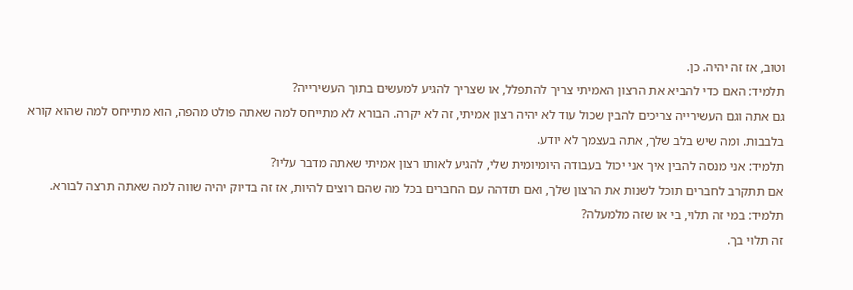וטוב, אז זה יהיה. כן.
תלמיד: האם כדי להביא את הרצון האמיתי צריך להתפלל, או שצריך להגיע למעשים בתוך העשירייה?
גם אתה וגם העשירייה צריכים להבין שכול עוד לא יהיה רצון אמיתי, זה לא יקרה. הבורא לא מתייחס למה שאתה פולט מהפה, הוא מתייחס למה שהוא קורא בלבבות. ומה שיש בלב שלך, אתה בעצמך לא יודע.
תלמיד: אני מנסה להבין איך אני יכול בעבודה היומיומית שלי, להגיע לאותו רצון אמיתי שאתה מדבר עליו?
אם תתקרב לחברים תוכל לשנות את הרצון שלך, ואם תזדהה עם החברים בכל מה שהם רוצים להיות, אז זה בדיוק יהיה שווה למה שאתה תרצה לבורא.
תלמיד: במי זה תלוי, בי או שזה מלמעלה?
זה תלוי בך.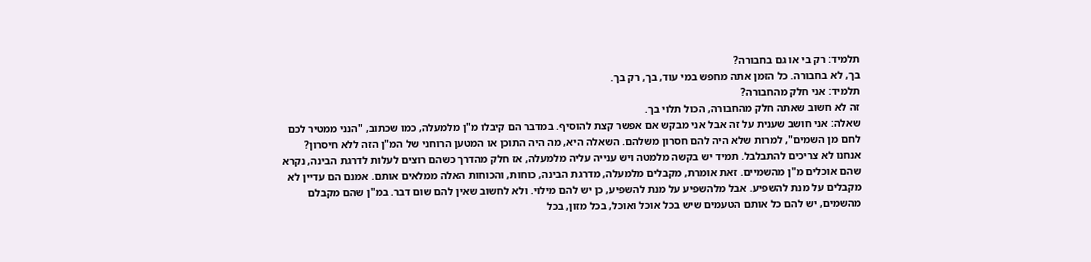תלמיד: רק בי או גם בחבורה?
בך, לא בחבורה. כל הזמן אתה מחפש במי עוד, בך, רק בך.
תלמיד: אני חלק מהחבורה?
זה לא חשוב שאתה חלק מהחבורה, הכול תלוי בך.
שאלה: אני חושב שענית על זה אבל אני מבקש אם אפשר קצת להוסיף. במדבר הם קיבלו מ"ן מלמעלה, כמו שכתוב, "הנני ממטיר לכם לחם מן השמים", למרות שלא היה להם חסרון משלהם. השאלה היא, מה היה התוכן או המטען הרוחני של המ"ן הזה ללא חיסרון?
אנחנו לא צריכים להתבלבל. תמיד יש בקשה מלמטה ויש ענייה עליה מלמעלה, אז חלק מהדרך כשהם רוצים לעלות לדרגת הבינה, נקרא שהם אוכלים מ"ן מהשמיים. זאת אומרת, מקבלים מלמעלה, מדרגת הבינה, כוחות, והכוחות האלה ממלאים אותם. אמנם הם עדיין לא מקבלים על מנת להשפיע. אבל מלהשפיע על מנת להשפיע, כן יש להם מילוי. ולא לחשוב שאין להם שום דבר. במ"ן שהם מקבלם מהשמים, יש להם כל אותם הטעמים שיש בכל אוכל ואוכל, בכל מזון, בכל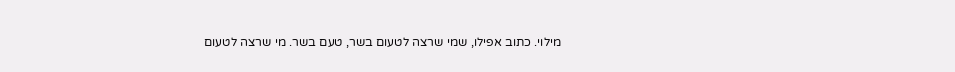מילוי. כתוב אפילו, שמי שרצה לטעום בשר, טעם בשר. מי שרצה לטעום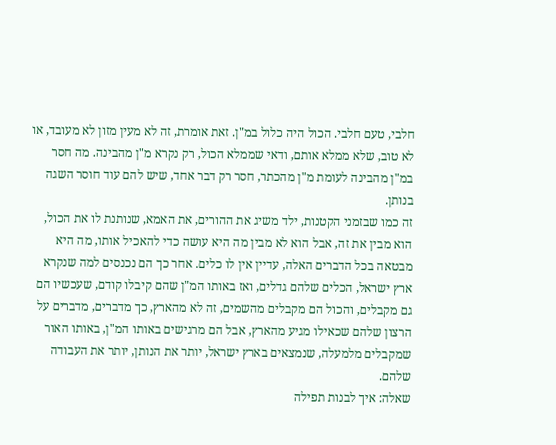חלבי, טעם חלבי. הכול היה כלול במ"ן. זאת אומרת, זה לא מעין מזון לא מעובד, או לא טוב, שלא ממלא אותם, ודאי שממלא הכול, רק נקרא מ"ן מהבינה. מה חסר במ"ן מהבינה לעומת מ"ן מהכתר, חסר רק דבר אחד, שיש להם עוד חוסר השגה בנותן.
זה כמו שבזמני הקטנות, ילד משיג את ההורים, את האמא, שנותנת לו את הכול, הוא מבין את זה, אבל הוא לא מבין מה היא עושה כדי להאכיל אותו, מה היא מבטאה בכל הדברים האלה, עדיין אין לו כלים. אחר כך הם נכנסים למה שנקרא ארץ ישראל, הכלים שלהם גדלים, ואז באותו המ"ן שהם קיבלו קודם, שעכשיו הם גם מקבלים, והכול הם מקבלים מהשמים, זה לא מהארץ, כך מדברים, מדברים על הרצון שלהם שכאילו מגיע מהארץ, אבל הם מרגישים באותו המ"ן, באותו האור שמקבלים מלמעלה, שנמצאים בארץ ישראל, יותר את הנותן, יותר את העבודה שלהם.
שאלה: איך לבנות תפילה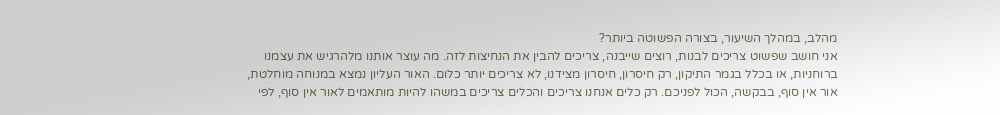מהלב, במהלך השיעור, בצורה הפשוטה ביותר?
אני חושב שפשוט צריכים לבנות, רוצים שייבנה, צריכים להבין את הנחיצות לזה. מה עוצר אותנו מלהרגיש את עצמנו ברוחניות, או בכלל בגמר התיקון, רק חיסרון, חיסרון מצידנו, לא צריכים יותר כלום. האור העליון נמצא במנוחה מוחלטת, אור אין סוף, בבקשה, הכול לפניכם. רק כלים אנחנו צריכים והכלים צריכים במשהו להיות מותאמים לאור אין סוף, לפי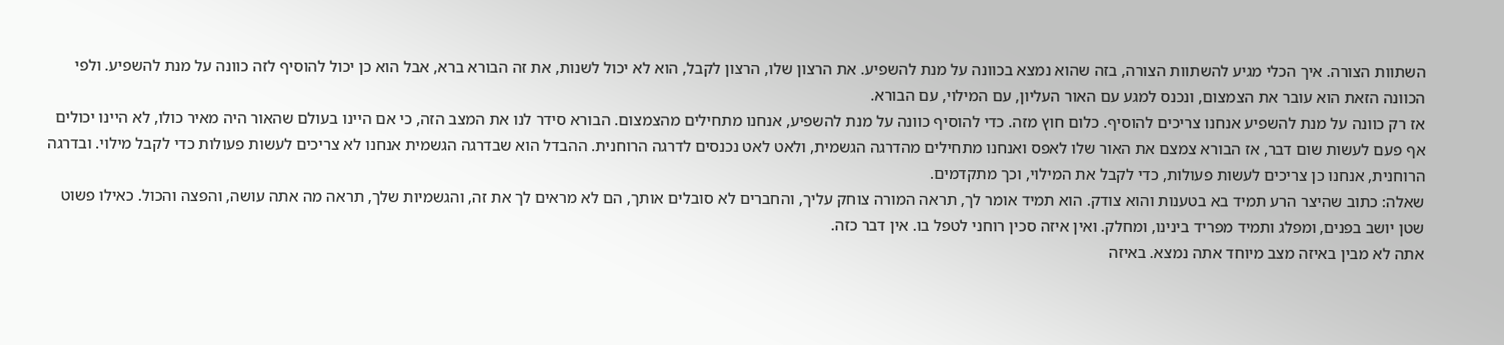השתוות הצורה. איך הכלי מגיע להשתוות הצורה, בזה שהוא נמצא בכוונה על מנת להשפיע. את הרצון שלו, הרצון לקבל, הוא לא יכול לשנות, את זה הבורא ברא, אבל הוא כן יכול להוסיף לזה כוונה על מנת להשפיע. ולפי הכוונה הזאת הוא עובר את הצמצום, ונכנס למגע עם האור העליון, עם המילוי, עם הבורא.
אז רק כוונה על מנת להשפיע אנחנו צריכים להוסיף. כלום חוץ מזה. כדי להוסיף כוונה על מנת להשפיע, אנחנו מתחילים מהצמצום. הבורא סידר לנו את המצב הזה, כי אם היינו בעולם שהאור היה מאיר כולו, לא היינו יכולים אף פעם לעשות שום דבר, אז הבורא צמצם את האור שלו לאפס ואנחנו מתחילים מהדרגה הגשמית, ולאט לאט נכנסים לדרגה הרוחנית. ההבדל הוא שבדרגה הגשמית אנחנו לא צריכים לעשות פעולות כדי לקבל מילוי. ובדרגה הרוחנית, אנחנו כן צריכים לעשות פעולות, כדי לקבל את המילוי, וכך מתקדמים.
שאלה: כתוב שהיצר הרע תמיד בא בטענות והוא צודק. הוא תמיד אומר לך, תראה המורה צוחק עליך, והחברים לא סובלים אותך, הם לא מראים לך את זה, והגשמיות שלך, תראה מה אתה עושה, והפצה והכול. כאילו פשוט שטן יושב בפנים, ומפלג ותמיד מפריד בינינו, ומחלק. ואין איזה סכין רוחני לטפל בו. אין דבר כזה.
אתה לא מבין באיזה מצב מיוחד אתה נמצא. באיזה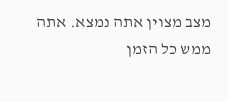מצב מצוין אתה נמצא. אתה ממש כל הזמן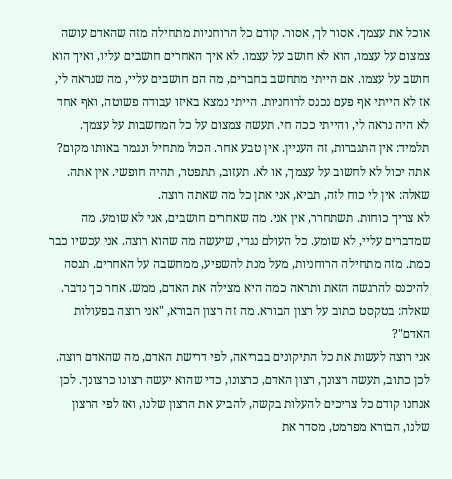אוכל את עצמך. אסור לך, אסור. קודם כל הרוחניות מתחילה מזה שהאדם עושה צמצום על עצמו, הוא לא חושב על עצמו. לא איך האחרים חושבים עליו, ואיך הוא חושב על עצמו. אם הייתי מתחשב בחברים, מה הם חושבים עליי, מה שנראה לי, אז לא הייתי אף פעם נכנס לרוחניות. הייתי נמצא באיזו עבודה פשוטה, ואף אחד לא היה נראה לי, והייתי ככה חי. תעשה צמצום על כל המחשבות על עצמך.
תלמיד: אין התגברות, זה העניין. אין טבע אחר. הכול מתחיל ונגמר באותו מקום?
אתה יכול לא לחשוב על עצמך, או לא. תעזוב, תתפטר, תהיה חופשי. אין אתה.
שאלה: אין לי כוח לזה, תביא, אני אתן כל מה שאתה רוצה.
לא צריך כוחות. תשתחרר, אין אני. מה שאחרים חושבים, אני לא שומע. מה שמדברים עליי, לא שומע. כל העולם נגדי, שיעשה מה שהוא רוצה. אני עכשיו כבר כמת. מזה מתחילה הרוחניות, מעל מנת להשפיע, ממחשבה על האחרים. תנסה להיכנס להרגשה הזאת ותראה כמה היא מצילה את האדם, ממש. אחר כך נדבר.
שאלה: בטקסט כתוב על רצון הבורא. מה זה רצון הבורא, "אני רוצה בפעולות האדם"?
אני רוצה לעשות את כל התיקונים בבריאה, לפי דרישת האדם, מה שהאדם רוצה. לכן כתוב, תעשה רצונך, רצון האדם, כרצונו, כדי שהוא יעשה רצונו כרצונך. לכן אנחנו קודם כל צריכים להעלות בקשה, להביע את הרצון שלנו, ואז לפי הרצון שלנו, הבורא מפרמט, מסדר את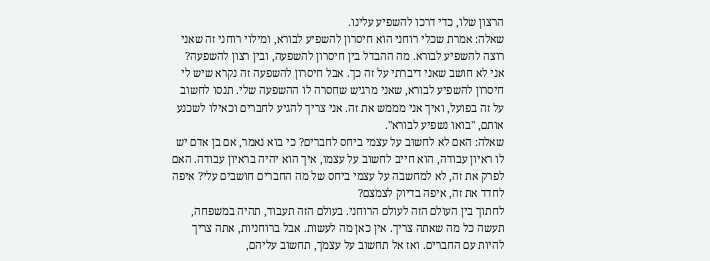הרצון שלו, כדי דרכו להשפיע עלינו.
שאלה: אמרת שכלי רוחני הוא חיסרון להשפיע לבורא, ומילוי רוחני זה שאני רוצה להשפיע לבורא. מה ההבדל בין חיסרון להשפעה, ובין רצון להשפעה?
אני לא חושב שאני דיברתי על זה כך. אבל חיסרון להשפעה זה נקרא שיש לי חיסרון להשפיע לבורא, שאני מרגיש שחסרה לו ההשפעה שלי. תנסו לחשוב על זה בפועל, ואיך אני מממש את זה. אני צריך להגיע לחברים וכאילו לשכנע אותם, "בואו נשפיע לבורא".
שאלה: האם לא לחשוב על עצמי ביחס לחברים? כי בוא נאמר, אם בן אדם יש לו ראיון עבודה, הוא חייב לחשוב על עצמו, איך הוא יהיה בראיון עבודה. האם לפרק את זה, לא למחשבה על עצמי ביחס של מה החברים חושבים עלי? איפה לחדד את זה, איפה בדיוק לצמצם?
לחתוך בין העולם הזה לעולם הרוחני. בעולם הזה תעבוד, תהיה במשפחה, תעשה כל מה שאתה צריך. אין כאן מה לעשות. אבל ברוחניות, אתה צריך להיות עם החברים. ואז אל תחשוב על עצמך, תחשוב עליהם,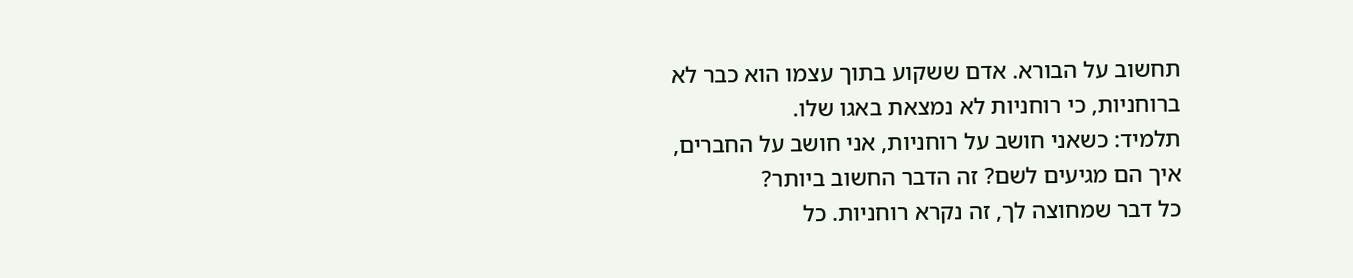תחשוב על הבורא. אדם ששקוע בתוך עצמו הוא כבר לא ברוחניות, כי רוחניות לא נמצאת באגו שלו.
תלמיד: כשאני חושב על רוחניות, אני חושב על החברים, איך הם מגיעים לשם? זה הדבר החשוב ביותר?
כל דבר שמחוצה לך, זה נקרא רוחניות. כל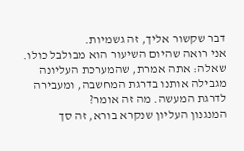דבר שקשור אליך, זה גשמיות.
אני רואה שהיום השיעור הוא מבולבל כולו.
שאלה: אתה אמרת, שהמערכת העליונה מגבילה אותנו בדרגת המחשבה, ומעבירה לדרגת המעשה. מה זה אומר?
המנגנון העליון שנקרא בורא, זה סך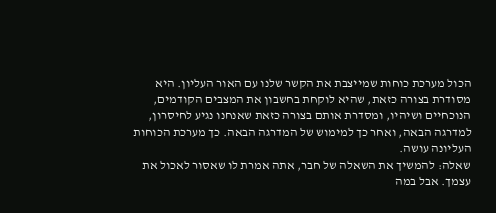הכול מערכת כוחות שמייצבת את הקשר שלנו עם האור העליון. היא מסודרת בצורה כזאת, שהיא לוקחת בחשבון את המצבים הקודמים, הנוכחיים ושיהיו, ומסדרת אותם בצורה כזאת שאנחנו נגיע לחיסרון, למדרגה הבאה, ואחר כך למימוש של המדרגה הבאה. כך מערכת הכוחות העליונה עושה.
שאלה: להמשיך את השאלה של חבר, אתה אמרת לו שאסור לאכול את עצמך. אבל במה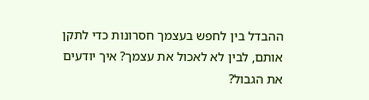ההבדל בין לחפש בעצמך חסרונות כדי לתקן אותם, לבין לא לאכול את עצמך? איך יודעים את הגבול?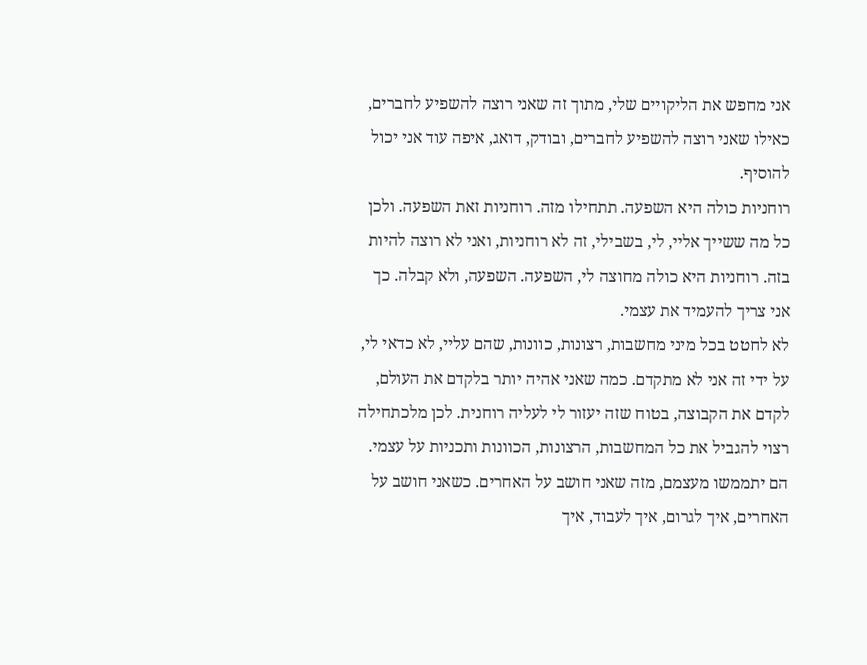אני מחפש את הליקויים שלי, מתוך זה שאני רוצה להשפיע לחברים, כאילו שאני רוצה להשפיע לחברים, ובודק, דואג, איפה עוד אני יכול להוסיף.
רוחניות כולה היא השפעה. תתחילו מזה. רוחניות זאת השפעה. ולכן כל מה ששייך אליי, לי, בשבילי, זה לא רוחניות, ואני לא רוצה להיות בזה. רוחניות היא כולה מחוצה לי, השפעה. השפעה, ולא קבלה. כך אני צריך להעמיד את עצמי.
לא לחטט בכל מיני מחשבות, רצונות, כוונות, שהם עליי, לא כדאי לי, על ידי זה אני לא מתקדם. כמה שאני אהיה יותר בלקדם את העולם, לקדם את הקבוצה, בטוח שזה יעזור לי לעליה רוחנית. לכן מלכתחילה רצוי להגביל את כל המחשבות, הרצונות, הכוונות ותכניות על עצמי. הם יתממשו מעצמם, מזה שאני חושב על האחרים. כשאני חושב על האחרים, איך לגרום, איך לעבוד, איך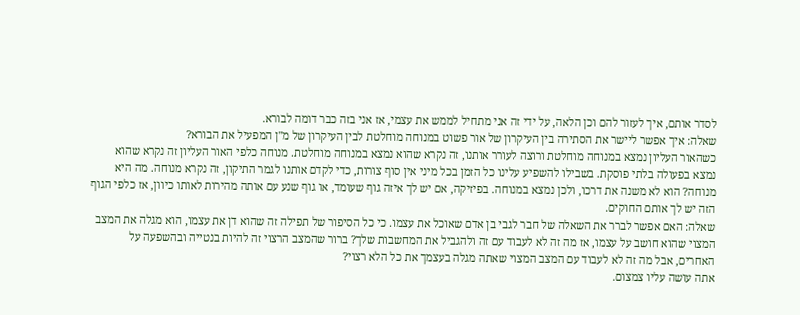לסדר אותם, איך לעזור להם וכן הלאה, על ידי זה אני מתחיל לממש את עצמי, אז אני בזה כבר דומה לבורא.
שאלה: איך אפשר ליישר את הסתירה בין העיקרון של אור פשוט במנוחה מוחלטת לבין העיקרון של מ"ן המפעיל את הבורא?
כשהאור העליון נמצא במנוחה מוחלטת ורוצה לעורר אותנו, זה נקרא שהוא נמצא במנוחה מוחלטת. מנוחה כלפי האור העליון זה נקרא שהוא נמצא בפעולה בלתי פוסקת. בשבילו להשפיע עלינו כל הזמן בכל מיני אין סוף צורות, כדי לקדם אותנו לגמר התיקון, זה נקרא מנוחה. מה היא מנוחה? הוא לא משנה את דרכו, ולכן נמצא במנוחה. בפיזיקה, אם יש לך איזה גוף שעומד, או גוף שנע עם אותה מהירות לאותו כיוון, אז כלפי הגוף הזה יש לך אותם החוקים.
שאלה: האם אפשר לברר את השאלה של חבר לגבי בן אדם שאוכל את עצמו. כי כל הסיפור של תפילה זה שהוא דן את עצמו, הוא מגלה את המצב המצוי שהוא חושב על עצמו, אז מה זה לא לעבוד עם זה ולהגביל את המחשבות שלך? ברור שהמצב הרצוי זה להיות בנטייה ובהשפעה על האחרים, אבל מה זה לא לעבוד עם המצב המצוי שאתה מגלה בעצמך את כל הלא רצוי?
אתה עושה עליו צמצום.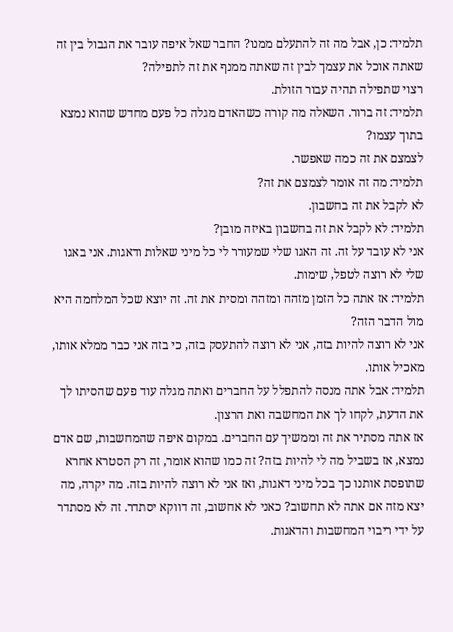תלמיד: כן, אבל מה זה להתעלם ממנו? החבר שאל איפה עובר את הגבול בין זה שאתה אוכל את עצמך לבין זה שאתה ממנף את זה לתפילה?
רצוי שתפילה תהיה עבור הזולת.
תלמיד: זה ברור. השאלה מה קורה כשהאדם מגלה כל פעם מחדש שהוא נמצא בתוך עצמו?
לצמצם את זה כמה שאפשר.
תלמיד: מה זה אומר לצמצם את זה?
לא לקבל את זה בחשבון.
תלמיד: לא לקבל את זה בחשבון באיזה מובן?
אני לא עובד על זה. זה האגו שלי שמעורר לי כל מיני שאלות ודאגות. אני באגו שלי לא רוצה לטפל, שימות.
תלמיד: אז אתה כל הזמן מזהה ומזהה ומסית את זה. זה יוצא שכל המלחמה היא מול הדבר הזה?
אני לא רוצה להיות בזה, אני לא רוצה להתעסק בזה, כי בזה אני כבר ממלא אותו, מאכיל אותו.
תלמיד: אבל אתה מנסה להתפלל על החברים ואתה מגלה עוד פעם שהסיתו לך את הדעת, לקחו לך את המחשבה ואת הרצון.
אז אתה מסתיר את זה וממשיך עם החברים. במקום איפה שהמחשבות, שם אדם נמצא, אז בשביל מה לי להיות בזה? זה כמו שהוא אומר, זה רק הסטרא אחרא שתופסת אותנו כך בכל מיני דאגות, ואז אני לא רוצה להיות בזה. מה יקרה, מה יצא מזה אם אתה לא תחשוב? כאני לא אחשוב, זה דווקא יסתדר. זה לא מסתדר על ידי ריבוי המחשבות והדאגות.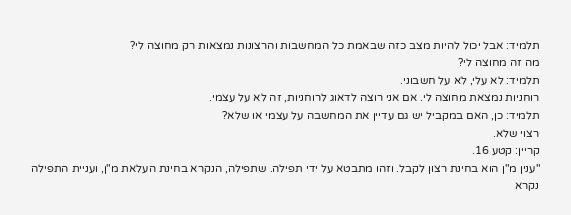תלמיד: אבל יכול להיות מצב כזה שבאמת כל המחשבות והרצונות נמצאות רק מחוצה לי?
מה זה מחוצה לי?
תלמיד: לא עלי, לא על חשבוני.
רוחניות נמצאת מחוצה לי. אם אני רוצה לדאוג לרוחניות, זה לא על עצמי.
תלמיד: כן, האם במקביל יש גם עדיין את המחשבה על עצמי או שלא?
רצוי שלא.
קריין: קטע 16.
"ענין מ"ן הוא בחינת רצון לקבל. וזהו מתבטא על ידי תפילה. שתפילה, הנקרא בחינת העלאת מ"ן, ועניית התפילה נקרא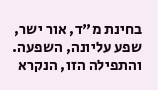בחינת מ"ד, אור ישר, שפע עליונה, השפעה. והתפילה הזו, הנקרא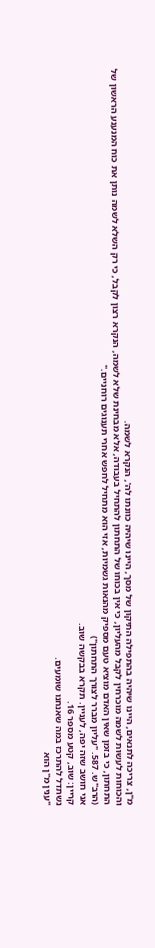מ"ן, צריכה לתנאים, היינו שיהיה בהתפילה התיקון של מסך, היינו שיהיה כוונתו לה', הנקרא לשמה.
והכוחות לעשות לשמה מוכרחין לקבל מהעליון, כי אין בכוחו של התחתון להתחיל בעבודה, אלא מבחינת שלא לשמה, הנקרא רצון לקבל, כי רק השלא לשמה נותן את כוח המנענע הראשון של התחתון, כי בזמן שאין האדם מוציא טעם מספיק מהנאות גשמיות, אזי הוא מתחיל לחפש אחרי תענוגים רוחניים."
(הרב"ש. 587. "עליון מברר לצורך התחתון")
אני חושב שזה יפה, לעניין. תקרא בבקשה שוב.
קריין: שוב, קטע מספר 16.
נשתדל להתרכז במה שאנחנו שומעים.
"ענין מ"ן הוא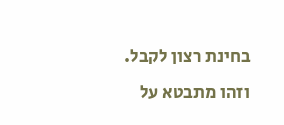בחינת רצון לקבל. וזהו מתבטא על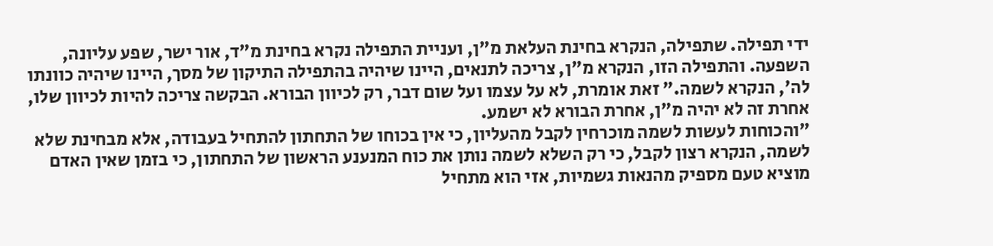ידי תפילה. שתפילה, הנקרא בחינת העלאת מ"ן, ועניית התפילה נקרא בחינת מ"ד, אור ישר, שפע עליונה, השפעה. והתפילה הזו, הנקרא מ"ן, צריכה לתנאים, היינו שיהיה בהתפילה התיקון של מסך, היינו שיהיה כוונתו לה', הנקרא לשמה." זאת אומרת, לא על עצמו ועל שום דבר, רק לכיוון הבורא. הבקשה צריכה להיות לכיוון שלו, אחרת זה לא יהיה מ"ן, אחרת הבורא לא ישמע.
"והכוחות לעשות לשמה מוכרחין לקבל מהעליון, כי אין בכוחו של התחתון להתחיל בעבודה, אלא מבחינת שלא לשמה, הנקרא רצון לקבל, כי רק השלא לשמה נותן את כוח המנענע הראשון של התחתון, כי בזמן שאין האדם מוציא טעם מספיק מהנאות גשמיות, אזי הוא מתחיל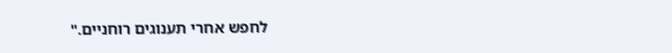לחפש אחרי תענוגים רוחניים."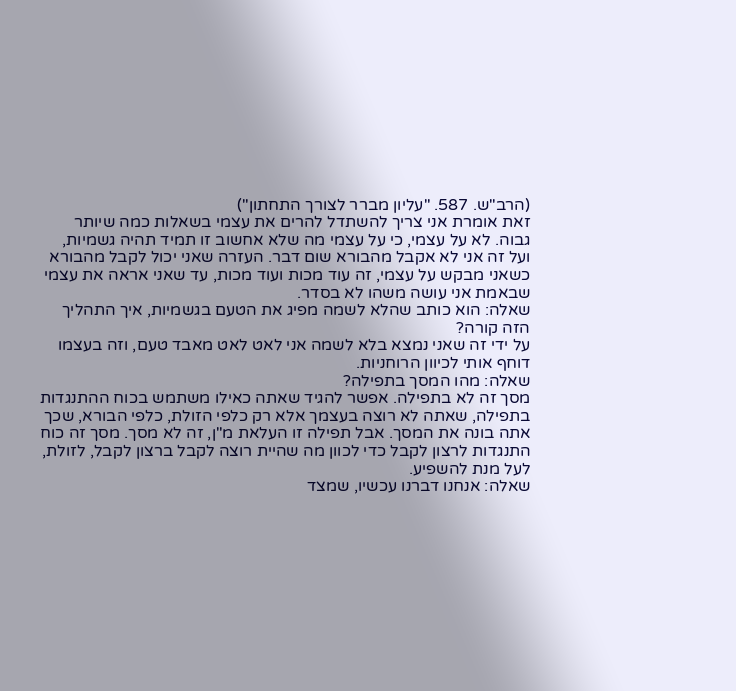(הרב"ש. 587. "עליון מברר לצורך התחתון")
זאת אומרת אני צריך להשתדל להרים את עצמי בשאלות כמה שיותר גבוה. לא על עצמי, כי על עצמי מה שלא אחשוב זו תמיד תהיה גשמיות, ועל זה אני לא אקבל מהבורא שום דבר. העזרה שאני יכול לקבל מהבורא כשאני מבקש על עצמי, זה עוד מכות ועוד מכות, עד שאני אראה את עצמי שבאמת אני עושה משהו לא בסדר.
שאלה: הוא כותב שהלא לשמה מפיג את הטעם בגשמיות, איך התהליך הזה קורה?
על ידי זה שאני נמצא בלא לשמה אני לאט לאט מאבד טעם, וזה בעצמו דוחף אותי לכיוון הרוחניות.
שאלה: מהו המסך בתפילה?
מסך זה לא בתפילה. אפשר להגיד שאתה כאילו משתמש בכוח ההתנגדות בתפילה, שאתה לא רוצה בעצמך אלא רק כלפי הזולת, כלפי הבורא, שכך אתה בונה את המסך. אבל תפילה זו העלאת מ"ן, זה לא מסך. מסך זה כוח התנגדות לרצון לקבל כדי לכוון מה שהיית רוצה לקבל ברצון לקבל, לזולת, לעל מנת להשפיע.
שאלה: אנחנו דברנו עכשיו, שמצד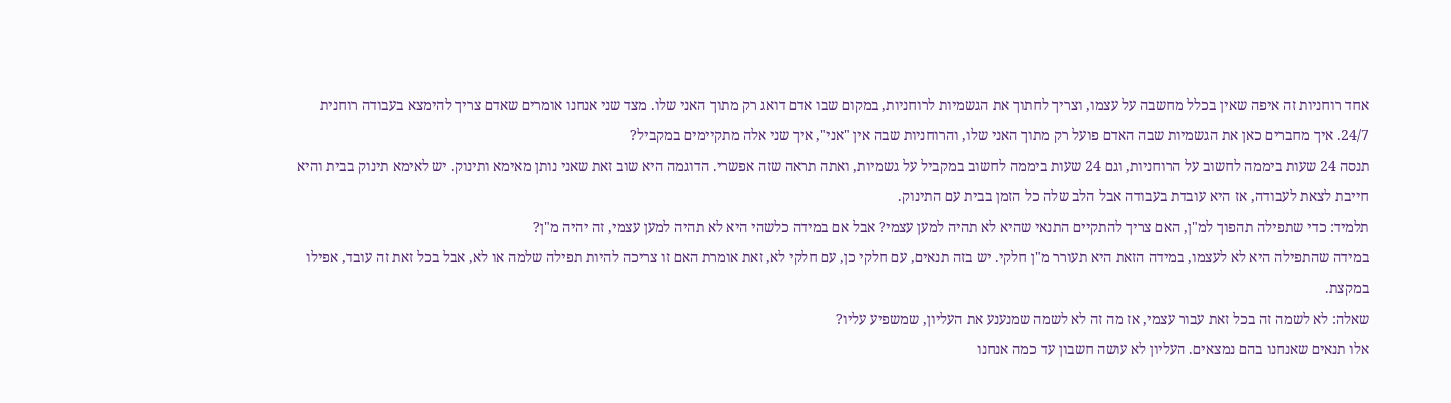אחד רוחניות זה איפה שאין בכלל מחשבה על עצמו, וצריך לחתוך את הגשמיות לרוחניות, במקום שבו אדם דואג רק מתוך האני שלו. מצד שני אנחנו אומרים שאדם צריך להימצא בעבודה רוחנית 24/7. איך מחברים כאן את הגשמיות שבה האדם פועל רק מתוך האני שלו, והרוחניות שבה אין "אני", איך שני אלה מתקיימים במקביל?
תנסה 24 שעות ביממה לחשוב על הרוחניות, וגם 24 שעות ביממה לחשוב במקביל על גשמיות, ואתה תראה שזה אפשרי. הדוגמה היא שוב זאת שאני נותן מאימא ותינוק. יש לאימא תינוק בבית והיא חייבת לצאת לעבודה, אז היא עובדת בעבודה אבל הלב שלה כל הזמן בבית עם התינוק.
תלמיד: כדי שתפילה תהפוך למ"ן, האם צריך להתקיים התנאי שהיא לא תהיה למען עצמי? אבל אם במידה כלשהי היא לא תהיה למען עצמי, זה יהיה מ"ן?
במידה שהתפילה היא לא לעצמו, במידה הזאת היא תעורר מ"ן חלקי. יש בזה תנאים, עם חלקי כן, עם חלקי לא, זאת אומרת האם זו צריכה להיות תפילה שלמה או לא, אבל בכל זאת זה עובד, אפילו במקצת.
שאלה: לא לשמה זה בכל זאת עבור עצמי, אז מה זה לא לשמה שמנענע את העליון, שמשפיע עליו?
אלו תנאים שאנחנו בהם נמצאים. העליון לא עושה חשבון עד כמה אנחנו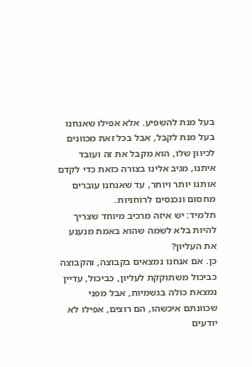בעל מנת להשפיע. אלא אפילו שאנחנו בעל מנת לקבל, אבל בכל זאת מכוונים לכיוון שלו, הוא מקבל את זה ועובד איתנו, מגיב אלינו בצורה כזאת כדי לקדם אותנו יותר ויותר, עד שאנחנו עוברים מחסום ונכנסים לרוחניות.
תלמיד: יש איזה מרכיב מיוחד שצריך להיות בלא לשמה שהוא באמת מנענע את העליון?
כן. אם אנחנו נמצאים בקבוצה, והקבוצה כביכול משתוקקת לעליון, כביכול, עדיין נמצאת כולה בגשמיות, אבל מפני שכוונתם איכשהו, הם רוצים, אפילו לא יודעים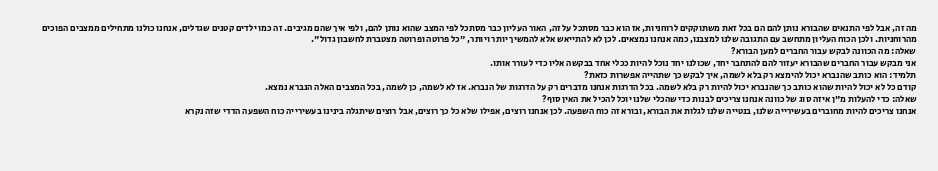מה זה, אבל לפי התנאים שהבורא נותן להם הם בכל זאת משתוקקים לרוחניות, אז הוא כבר מסתכל על זה, האור העליון כבר מסתכל לפי המצב שהוא נותן להם, ולפי איך שהם מגיבים. זה כמו ילדים קטנים שגדלים, אנחנו כולנו מתחילים ממצבים הפוכים מהרוחניות. ולכן הכוח העליון מתחשב עם התגובה שלנו למצבנו, כמה אנחנו נמצאים. לכן לא להתייאש אלא להמשיך יותר ויותר, "כל פרוטה ופרוטה מצטברת לחשבון גדול".
שאלה: מה הכוונה לבקש עבור החברים למען הבורא?
אני מבקש עבור החברים שהבורא יעזור להם להתחבר יחד, שכולנו יחד נוכל להיות ככלי אחד בבקשה אליו כדי לעורר אותו.
תלמיד: הוא כותב שהנברא יכול להימצא רק בלא לשמה, איך לבקש כך שתהייה אפשרות כזאת?
קודם כל לא יכול להיות שהוא כותב כך שהנברא יכול להיות רק בלא לשמה. בכל הדרגות אנחנו מדברים רק על הדרגות של הנברא. אז לא לשמה, כן לשמה, בכל המצבים האלה הנברא נמצא.
שאלה: כדי להעלות מ"ן איזה סוג של כוונה אנחנו צריכים לבנות כדי שהכלי שלנו יוכל להכיל את האין סוף?
אנחנו צריכים להיות מחוברים בעשירייה שלנו, בנטייה שלנו לגלות את הבורא, ובורא זה כוח השפעה. לכן אנחנו רוצים, אפילו שלא כל כך רוצים, אבל רוצים שיתגלה בינינו בעשירייה כוח השפעה הדדי שזה נקרא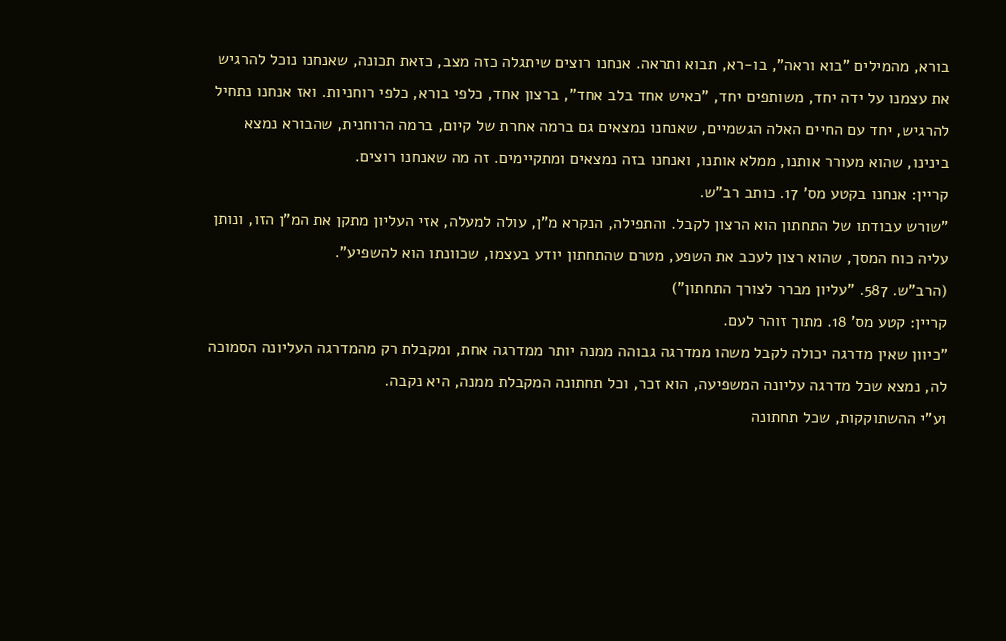בורא, מהמילים "בוא וראה", בו-רא, תבוא ותראה. אנחנו רוצים שיתגלה כזה מצב, כזאת תכונה, שאנחנו נוכל להרגיש את עצמנו על ידה יחד, משותפים יחד, "כאיש אחד בלב אחד", ברצון אחד, כלפי בורא, כלפי רוחניות. ואז אנחנו נתחיל להרגיש, יחד עם החיים האלה הגשמיים, שאנחנו נמצאים גם ברמה אחרת של קיום, ברמה הרוחנית, שהבורא נמצא בינינו, שהוא מעורר אותנו, ממלא אותנו, ואנחנו בזה נמצאים ומתקיימים. זה מה שאנחנו רוצים.
קריין: אנחנו בקטע מס' 17. כותב רב"ש.
"שורש עבודתו של התחתון הוא הרצון לקבל. והתפילה, הנקרא מ"ן, עולה למעלה, אזי העליון מתקן את המ"ן הזו, ונותן עליה כוח המסך, שהוא רצון לעכב את השפע, מטרם שהתחתון יודע בעצמו, שכוונתו הוא להשפיע".
(הרב"ש. 587. "עליון מברר לצורך התחתון")
קריין: קטע מס' 18. מתוך זוהר לעם.
"כיוון שאין מדרגה יכולה לקבל משהו ממדרגה גבוהה ממנה יותר ממדרגה אחת, ומקבלת רק מהמדרגה העליונה הסמוכה לה, נמצא שכל מדרגה עליונה המשפיעה, הוא זכר, וכל תחתונה המקבלת ממנה, היא נקבה.
וע"י ההשתוקקות, שכל תחתונה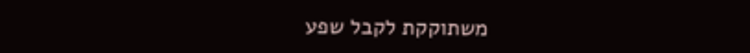משתוקקת לקבל שפע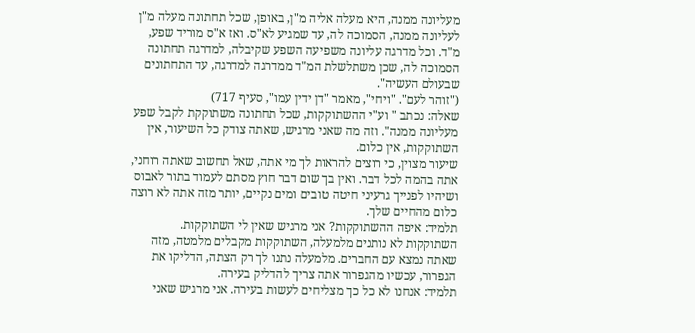מעליונה ממנה, היא מעלה אליה מ"ן, באופן, שכל תחתונה מעלה מ"ן לעליונה ממנה, הסמוכה לה, עד שמגיע לא"ס. ואז א"ס מוריד שפע, מ"ד. וכל מדרגה עליונה משפיעה השפע שקיבלה, למדרגה תחתונה הסמוכה לה, שכן משתלשלת המ"ד ממדרגה למדרגה, עד התחתונים שבעולם העשיה".
("זוהר לעם". "ויחי", מאמר "דן ידין עמו", סעיף 717)
שאלה: נכתב " וע"י ההשתוקקות, שכל תחתונה משתוקקת לקבל שפע מעליונה ממנה". וזה מה שאני מרגיש, שאתה צודק כל השיעור, אין השתוקקות, אין כלום.
שיעור מצוין, כי רוצים להראות לך מי אתה, שאל תחשוב שאתה רוחני, אתה בהמה לכל דבר. ואין בך שום דבר חוץ מסתם לעמוד בתור לאבוס ושיהיו לפנייך גרעיני חיטה טובים ומים נקיים, יותר מזה אתה לא רוצה כלום מהחיים שלך.
תלמיד: איפה ההשתוקקות? אני מרגיש שאין לי השתוקקות.
השתוקקות לא נותנים מלמעלה, השתוקקות מקבלים מלמטה, מזה שאתה נמצא עם החברים. מלמעלה נתנו לך רק הצתה, הדליקו את הגפרור, עכשיו מהגפרור אתה צריך להדליק בעירה.
תלמיד: אנחנו לא כל כך מצליחים לעשות בעירה. אני מרגיש שאני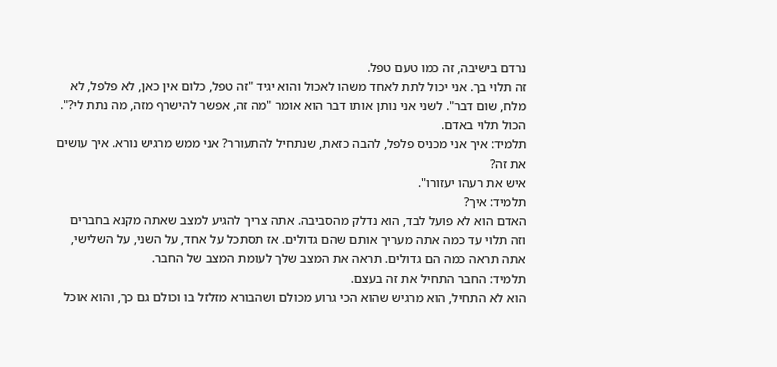נרדם בישיבה, זה כמו טעם טפל.
זה תלוי בך. אני יכול לתת לאחד משהו לאכול והוא יגיד "זה טפל, כלום אין כאן, לא פלפל, לא מלח, שום דבר". לשני אני נותן אותו דבר הוא אומר "מה זה, אפשר להישרף מזה, מה נתת לי?". הכול תלוי באדם.
תלמיד: איך אני מכניס פלפל, להבה כזאת, שנתחיל להתעורר? אני ממש מרגיש נורא. איך עושים את זה?
איש את רעהו יעזורו".
תלמיד: איך?
האדם הוא לא פועל לבד, הוא נדלק מהסביבה. אתה צריך להגיע למצב שאתה מקנא בחברים וזה תלוי עד כמה אתה מעריך אותם שהם גדולים. אז תסתכל על אחד, על השני, על השלישי, אתה תראה כמה הם גדולים. תראה את המצב שלך לעומת המצב של החבר.
תלמיד: החבר התחיל את זה בעצם.
הוא לא התחיל, הוא מרגיש שהוא הכי גרוע מכולם ושהבורא מזלזל בו וכולם גם כך, והוא אוכל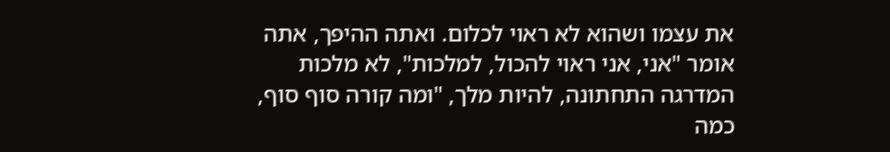את עצמו ושהוא לא ראוי לכלום. ואתה ההיפך, אתה אומר "אני, אני ראוי להכול, למלכות", לא מלכות המדרגה התחתונה, להיות מלך, "ומה קורה סוף סוף, כמה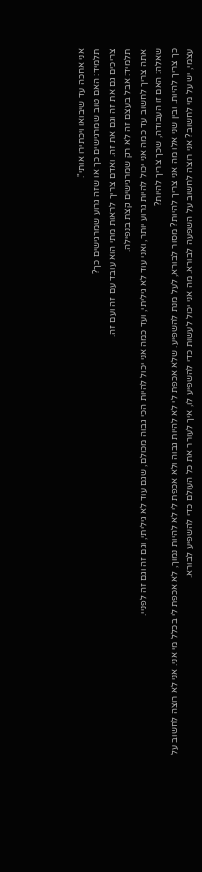אני אחכה עד שיבואו ויכתירו אותי".
תלמיד: האם טוב שמרגישים כך או שזה גרוע שמרגישים כך?
צריכים גם את זה וגם את זה. ואדם צריך לראות מתי הוא עובד עם זה ועם זה.
תלמיד: אבל בעצם זה לא רק שמרגישים קצת בנפילה.
אתה צריך לחשוב עד כמה אני יכול להיות גרוע יותר, ואני עוד לא גיליתי, ועד כמה אני יכול להיות הכי גבוה מכולם, שגם עוד לא גיליתי, וגם זה וגם זה לפניי.
שאלה: האם זו העבודה, שכך צריך להיות?
כך צריך להיות. ובין שני אלו מה אני צריך להיות? מסור לבורא, לעל מנת להשפיע. שלא אכפת לי לא להיות גבוה ולא אכפת לי לא להיות נמוך, לא אכפת לי בכלל מי אני. אני לא רוצה לחשוב על עצמי, יש על מי לחשוב? אני רוצה לחשוב על השפעה לבורא. מה אני יכול לעשות כדי להשפיע לו, איך לעורר את כל העולם כדי להשפיע לבורא.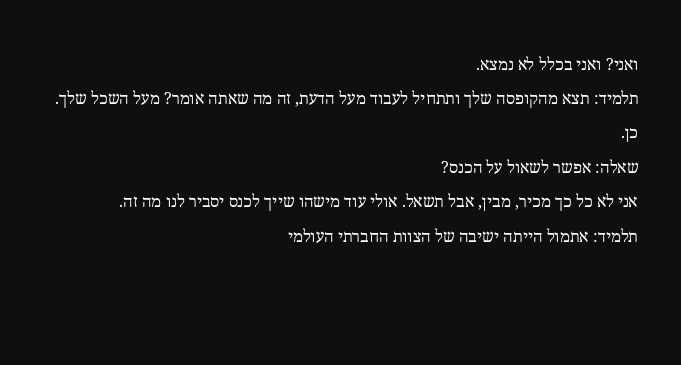ואני? ואני בכלל לא נמצא.
תלמיד: תצא מהקופסה שלך ותתחיל לעבוד מעל הדעת, זה מה שאתה אומר? מעל השכל שלך.
כן.
שאלה: אפשר לשאול על הכנס?
אני לא כל כך מכיר, מבין, אבל תשאל. אולי עוד מישהו שייך לכנס יסביר לנו מה זה.
תלמיד: אתמול הייתה ישיבה של הצוות החברתי העולמי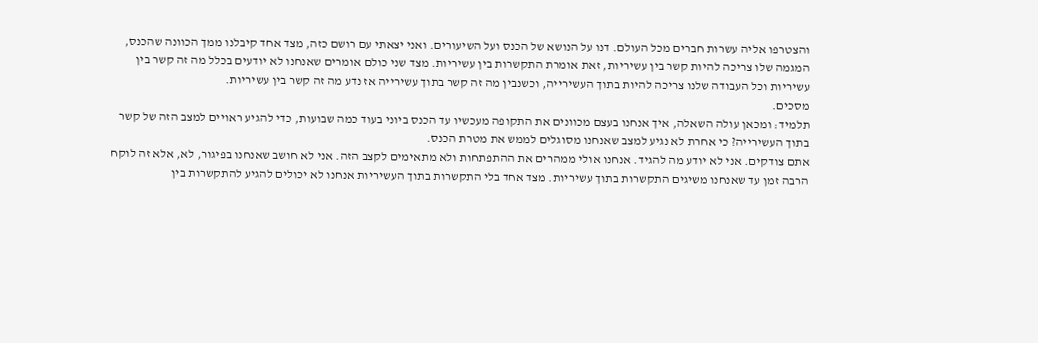והצטרפו אליה עשרות חברים מכל העולם. דנו על הנושא של הכנס ועל השיעורים. ואני יצאתי עם רושם כזה, מצד אחד קיבלנו ממך הכוונה שהכנס, המגמה שלו צריכה להיות קשר בין עשיריות, זאת אומרת התקשרות בין עשיריות. מצד שני כולם אומרים שאנחנו לא יודעים בכלל מה זה קשר בין עשיריות וכל העבודה שלנו צריכה להיות בתוך העשירייה, וכשנבין מה זה קשר בתוך עשירייה אז נדע מה זה קשר בין עשיריות.
מסכים.
תלמיד: ומכאן עולה השאלה, איך אנחנו בעצם מכוונים את התקופה מעכשיו עד הכנס ביוני בעוד כמה שבועות, כדי להגיע ראויים למצב הזה של קשר בתוך העשירייה? כי אחרת לא נגיע למצב שאנחנו מסוגלים לממש את מטרת הכנס.
אתם צודקים. אני לא יודע מה להגיד. אנחנו אולי ממהרים את ההתפתחות ולא מתאימים לקצב הזה. אני לא חושב שאנחנו בפיגור, לא, אלא זה לוקח הרבה זמן עד שאנחנו משיגים התקשרות בתוך עשיריות. מצד אחד בלי התקשרות בתוך העשיריות אנחנו לא יכולים להגיע להתקשרות בין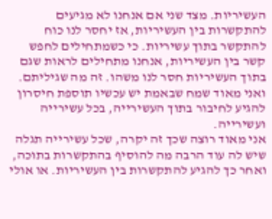העשיריות. מצד שני אם אנחנו לא מגיעים להתקשרות בין העשיריות, אז יחסר לנו כוח להתקשר בתוך עשיריות. כי כשמתחילים לחפש קשר בין העשיריות, אנחנו מתחילים לראות שגם בתוך העשיריות חסר לנו משהו. זה מה שגיליתם. ואני מאוד שמח שבאמת יש עכשיו תוספת חיסרון להגיע לחיבור בתוך העשירייה, בכל עשירייה ועשירייה.
אני מאוד רוצה שכך זה יקרה, שכל עשירייה תגלה שיש לה עוד הרבה מה להוסיף בהתקשרות בתוכה, ואחר כך להגיע להתקשרות בין העשיריות. או אולי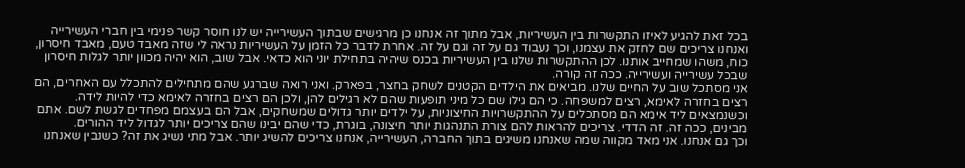בכל זאת להגיע לאיזו התקשרות בין העשיריות, אבל מתוך זה אנחנו כן מרגישים שבתוך העשירייה יש לנו חוסר קשר פנימי בין חברי העשירייה ואנחנו צריכים שם לחזק את עצמנו, וכך נעבוד גם על זה וגם על זה. אחרת לדבר כל הזמן על העשיריות נראה לי שזה מאבד טעם, מאבד חיסרון, כוח, משהו שמחייב אותנו. לכן ההתקשרות שלנו בין העשיריות בכנס שיהיה בתחילת יוני הוא כדאי. אבל שוב, הוא יהיה מכוון יותר לגלות חיסרון שבכל עשירייה ועשירייה. ככה זה קורה.
אני מסתכל שוב על החיים שלנו. מביאים את הילדים הקטנים לשחק בחצר, בפארק. ואני רואה שברגע שהם מתחילים להתכלל עם האחרים, הם רצים בחזרה לאימא, רצים למשפחה. כי הם גילו שם כל מיני תופעות שהם לא רגילים להן, ולכן הם רצים בחזרה לאימא כדי להיות לידה. וכשנמצאים ליד אימא הם מסתכלים על ההתקשרויות החיצוניות, על ילדים יותר גדולים שמשחקים, אבל הם בעצמם מפחדים לגשת לשם. אתם מבינים, ככה זה. זה הדדי. צריכים להראות להם צורת התנהגות יותר חיצונה, בוגרת, כדי שהם יבינו שהם צריכים יותר לגדול ליד ההורים.
וכך גם אנחנו. אני מאד מקווה שמה שאנחנו משיגים בתוך החברה, העשירייה, אנחנו צריכים להשיג יותר. אבל מתי נשיג את זה? כשנבין שאנחנו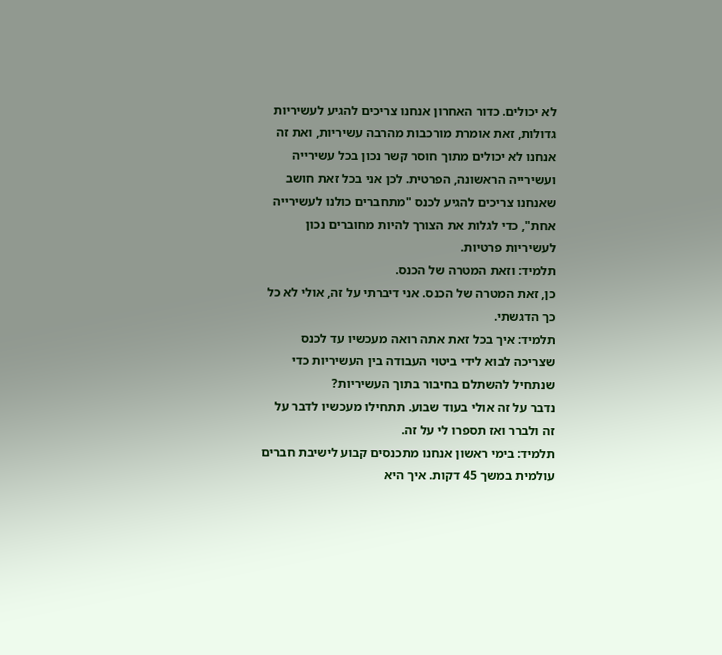לא יכולים. כדור האחרון אנחנו צריכים להגיע לעשיריות גדולות, זאת אומרת מורכבות מהרבה עשיריות, ואת זה אנחנו לא יכולים מתוך חוסר קשר נכון בכל עשירייה ועשירייה הראשונה, הפרטית. לכן אני בכל זאת חושב שאנחנו צריכים להגיע לכנס "מתחברים כולנו לעשירייה אחת", כדי לגלות את הצורך להיות מחוברים נכון לעשיריות פרטיות.
תלמיד: וזאת המטרה של הכנס.
כן, זאת המטרה של הכנס. אני דיברתי על זה, אולי לא כל כך הדגשתי.
תלמיד: איך בכל זאת אתה רואה מעכשיו עד לכנס שצריכה לבוא לידי ביטוי העבודה בין העשיריות כדי שנתחיל להשתלם בחיבור בתוך העשיריות?
נדבר על זה אולי בעוד שבוע. תתחילו מעכשיו לדבר על זה ולברר ואז תספרו לי על זה.
תלמיד: בימי ראשון אנחנו מתכנסים קבוע לישיבת חברים עולמית במשך 45 דקות. איך היא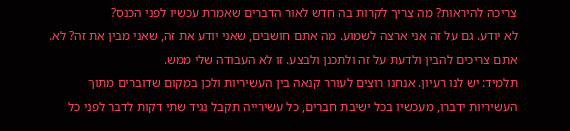צריכה להיראות? מה צריך לקרות בה חדש לאור הדברים שאמרת עכשיו לפני הכנס?
לא יודע. גם על זה אני ארצה לשמוע. מה אתם חושבים, שאני יודע את זה, שאני מבין את זה? לא. אתם צריכים להבין ולדעת על זה ולתכנן ולבצע. זו לא העבודה שלי ממש.
תלמיד: יש לנו רעיון. אנחנו רוצים לעורר קנאה בין העשיריות ולכן במקום שדוברים מתוך העשיריות ידברו, מעכשיו בכל ישיבת חברים, כל עשירייה תקבל נגיד שתי דקות לדבר לפני כל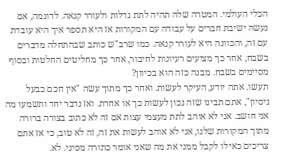הכלי העולמי. המטרה שלה תהיה לתת גדלות ולעורר קנאה. לדוגמה, אם נעשה ישיבת חברים על עבודה עם המקורות אז היא תספר איך היא עובדת עם זה, והכוונה היא לעורר קנאה. כמו שרב"ש כותב שבהתחלה מדברים בשבח, אחר כך מציעים רעיונות לחיבור, אחר כך מחליטים החלטות ובסוף מסיימים בשבח. מבנה כזה הוא בכיוון?
תעשו. אתה יודע, העיקר לעשות. ואחר כך מתוך עשה "אין חכם כבעל ניסיון", אתם תבינו שזה נכון לעשות כך או אחרת. ואז נדבר יחד ותשמעו מה אני חושב. אני לא אוהב לתת מעצמי עצות אם זה לא כתוב בצורה ברורה מתוך המקורות שלנו, אני לא אוהב לעשות את זה, זה לא טוב, כי אז אתם צריכים כאילו לקבל ממני את מה שאני אומר כתורה מסיני. לא.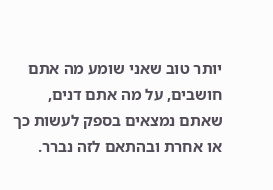יותר טוב שאני שומע מה אתם חושבים, על מה אתם דנים, שאתם נמצאים בספק לעשות כך או אחרת ובהתאם לזה נברר.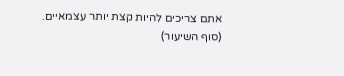אתם צריכים להיות קצת יותר עצמאיים.
(סוף השיעור)